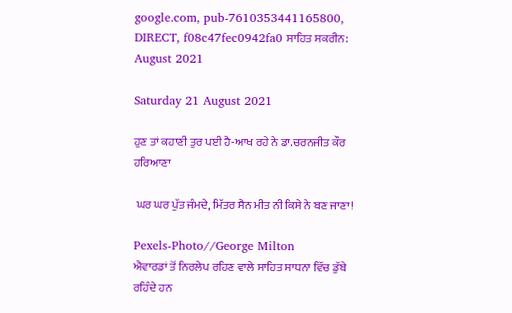google.com, pub-7610353441165800, DIRECT, f08c47fec0942fa0 ਸਾਹਿਤ ਸਕਰੀਨ: August 2021

Saturday 21 August 2021

ਹੁਣ ਤਾਂ ਕਹਾਣੀ ਤੁਰ ਪਈ ਹੈ-ਆਖ ਰਹੇ ਨੇ ਡਾ.ਚਰਨਜੀਤ ਕੌਰ ਹਰਿਆਣਾ

 ਘਰ ਘਰ ਪੁੱਤ ਜੰਮਦੇ, ਮਿੱਤਰ ਸੈਨ ਮੀਤ ਨੀ ਕਿਸੇ ਨੇ ਬਣ ਜਾਣਾ!

Pexels-Photo//George Milton
ਐਵਾਰਡਾਂ ਤੋਂ ਨਿਰਲੇਪ ਰਹਿਣ ਵਾਲੇ ਸਾਹਿਤ ਸਾਧਨਾ ਵਿੱਚ ਡੁੱਬੇ ਰਹਿੰਦੇ ਹਨ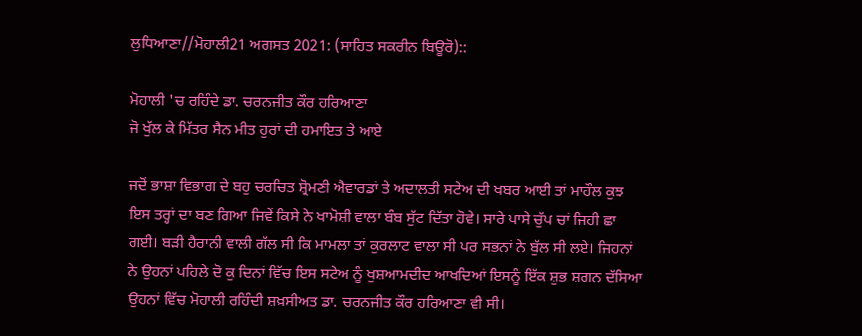ਲੁਧਿਆਣਾ//ਮੋਹਾਲੀ21 ਅਗਸਤ 2021: (ਸਾਹਿਤ ਸਕਰੀਨ ਬਿਊਰੋ)::

ਮੋਹਾਲੀ 'ਚ ਰਹਿੰਦੇ ਡਾ. ਚਰਨਜੀਤ ਕੌਰ ਹਰਿਆਣਾ
ਜੋ ਖੁੱਲ ਕੇ ਮਿੱਤਰ ਸੈਨ ਮੀਤ ਹੁਰਾਂ ਦੀ ਹਮਾਇਤ ਤੇ ਆਏ

ਜਦੋਂ ਭਾਸ਼ਾ ਵਿਭਾਗ ਦੇ ਬਹੁ ਚਰਚਿਤ ਸ਼੍ਰੋਮਣੀ ਐਵਾਰਡਾਂ ਤੇ ਅਦਾਲਤੀ ਸਟੇਅ ਦੀ ਖਬਰ ਆਈ ਤਾਂ ਮਾਹੌਲ ਕੁਝ ਇਸ ਤਰ੍ਹਾਂ ਦਾ ਬਣ ਗਿਆ ਜਿਵੇਂ ਕਿਸੇ ਨੇ ਖਾਮੋਸ਼ੀ ਵਾਲਾ ਬੰਬ ਸੁੱਟ ਦਿੱਤਾ ਹੋਵੇ। ਸਾਰੇ ਪਾਸੇ ਚੁੱਪ ਚਾਂ ਜਿਹੀ ਛਾ ਗਈ। ਬੜੀ ਹੈਰਾਨੀ ਵਾਲੀ ਗੱਲ ਸੀ ਕਿ ਮਾਮਲਾ ਤਾਂ ਕੁਰਲਾਟ ਵਾਲਾ ਸੀ ਪਰ ਸਭਨਾਂ ਨੇ ਬੁੱਲ ਸੀ ਲਏ। ਜਿਹਨਾਂ ਨੇ ਉਹਨਾਂ ਪਹਿਲੇ ਦੋ ਕੁ ਦਿਨਾਂ ਵਿੱਚ ਇਸ ਸਟੇਅ ਨੂੰ ਖੁਸ਼ਆਮਦੀਦ ਆਖਦਿਆਂ ਇਸਨੂੰ ਇੱਕ ਸ਼ੁਭ ਸ਼ਗਨ ਦੱਸਿਆ ਉਹਨਾਂ ਵਿੱਚ ਮੋਹਾਲੀ ਰਹਿੰਦੀ ਸ਼ਖ਼ਸੀਅਤ ਡਾ. ਚਰਨਜੀਤ ਕੌਰ ਹਰਿਆਣਾ ਵੀ ਸੀ।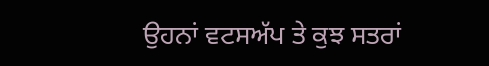ਉਹਨਾਂ ਵਟਸਅੱਪ ਤੇ ਕੁਝ ਸਤਰਾਂ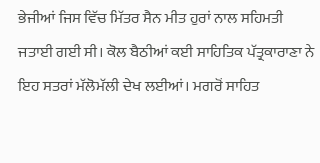ਭੇਜੀਆਂ ਜਿਸ ਵਿੱਚ ਮਿੱਤਰ ਸੈਨ ਮੀਤ ਹੁਰਾਂ ਨਾਲ ਸਹਿਮਤੀ ਜਤਾਈ ਗਈ ਸੀ। ਕੋਲ ਬੈਠੀਆਂ ਕਈ ਸਾਹਿਤਿਕ ਪੱਤ੍ਰਕਾਰਾਣਾ ਨੇ ਇਹ ਸਤਰਾਂ ਮੱਲੋਮੱਲੀ ਦੇਖ ਲਈਆਂ। ਮਗਰੋਂ ਸਾਹਿਤ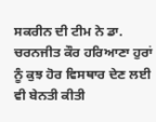ਸਕਰੀਨ ਦੀ ਟੀਮ ਨੇ ਡਾ. ਚਰਨਜੀਤ ਕੌਰ ਹਰਿਆਣਾ ਹੁਰਾਂ ਨੂੰ ਕੁਝ ਹੋਰ ਵਿਸਥਾਰ ਦੇਣ ਲਈ ਵੀ ਬੇਨਤੀ ਕੀਤੀ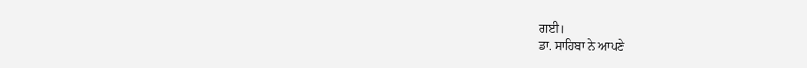ਗਈ।
ਡਾ. ਸਾਹਿਬਾ ਨੇ ਆਪਣੇ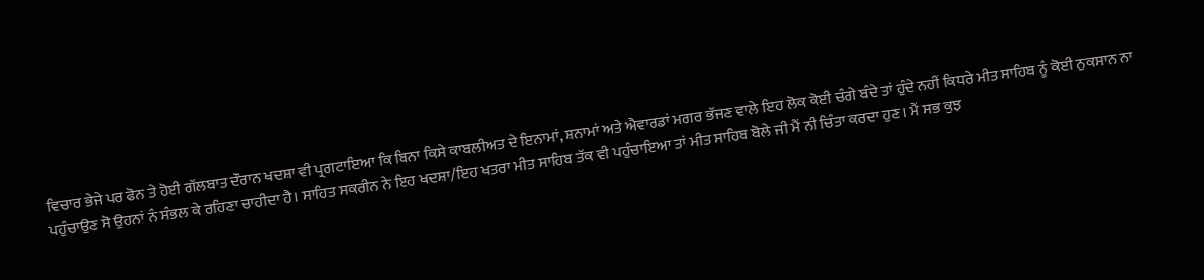ਵਿਚਾਰ ਭੇਜੇ ਪਰ ਫੋਨ ਤੇ ਹੋਈ ਗੱਲਬਾਤ ਦੌਰਾਨ ਖਦਸ਼ਾ ਵੀ ਪ੍ਰਗਟਾਇਆ ਕਿ ਬਿਨਾ ਕਿਸੇ ਕਾਬਲੀਅਤ ਦੇ ਇਨਾਮਾਂ, ਸ਼ਨਾਮਾਂ ਅਤੇ ਐਵਾਰਡਾਂ ਮਗਰ ਭੱਜਣ ਵਾਲੇ ਇਹ ਲੋਕ ਕੋਈ ਚੰਗੇ ਬੰਦੇ ਤਾਂ ਹੁੰਦੇ ਨਹੀਂ ਕਿਧਰੇ ਮੀਤ ਸਾਹਿਬ ਨੂੰ ਕੋਈ ਨੁਕਸਾਨ ਨਾ ਪਹੁੰਚਾਉਣ ਸੋ ਉਹਨਾਂ ਨੰ ਸੰਭਲ ਕੇ ਰਹਿਣਾ ਚਾਹੀਦਾ ਹੈ। ਸਾਹਿਤ ਸਕਰੀਨ ਨੇ ਇਹ ਖਦਸ਼ਾ/ਇਹ ਖਤਰਾ ਮੀਤ ਸਾਹਿਬ ਤੱਕ ਵੀ ਪਹੁੰਚਾਇਆ ਤਾਂ ਮੀਤ ਸਾਹਿਬ ਬੋਲੇ ਜੀ ਮੈਂ ਨੀ ਚਿੰਤਾ ਕਰਦਾ ਹੁਣ। ਮੈਂ ਸਭ ਕੁਝ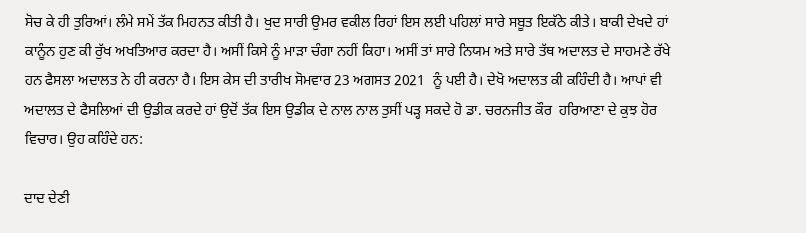ਸੋਚ ਕੇ ਹੀ ਤੁਰਿਆਂ। ਲੰਮੇ ਸਮੇਂ ਤੱਕ ਮਿਹਨਤ ਕੀਤੀ ਹੈ। ਖੁਦ ਸਾਰੀ ਉਮਰ ਵਕੀਲ ਰਿਹਾਂ ਇਸ ਲਈ ਪਹਿਲਾਂ ਸਾਰੇ ਸਬੂਤ ਇਕੱਠੇ ਕੀਤੇ। ਬਾਕੀ ਦੇਖਦੇ ਹਾਂ ਕਾਨੂੰਨ ਹੁਣ ਕੀ ਰੁੱਖ ਅਖਤਿਆਰ ਕਰਦਾ ਹੈ। ਅਸੀਂ ਕਿਸੇ ਨੂੰ ਮਾੜਾ ਚੰਗਾ ਨਹੀਂ ਕਿਹਾ। ਅਸੀਂ ਤਾਂ ਸਾਰੇ ਨਿਯਮ ਅਤੇ ਸਾਰੇ ਤੱਥ ਅਦਾਲਤ ਦੇ ਸਾਹਮਣੇ ਰੱਖੇ ਹਨ ਫੈਸਲਾ ਅਦਾਲਤ ਨੇ ਹੀ ਕਰਨਾ ਹੈ। ਇਸ ਕੇਸ ਦੀ ਤਾਰੀਖ ਸੋਮਵਾਰ 23 ਅਗਸਤ 2021  ਨੂੰ ਪਈ ਹੈ। ਦੇਖੋ ਅਦਾਲਤ ਕੀ ਕਹਿੰਦੀ ਹੈ। ਆਪਾਂ ਵੀ ਅਦਾਲਤ ਦੇ ਫੈਸਲਿਆਂ ਦੀ ਉਡੀਕ ਕਰਦੇ ਹਾਂ ਉਦੋਂ ਤੱਕ ਇਸ ਉਡੀਕ ਦੇ ਨਾਲ ਨਾਲ ਤੁਸੀਂ ਪੜ੍ਹ ਸਕਦੇ ਹੋ ਡਾ. ਚਰਨਜੀਤ ਕੌਰ  ਹਰਿਆਣਾ ਦੇ ਕੁਝ ਹੋਰ ਵਿਚਾਰ। ਉਹ ਕਹਿੰਦੇ ਹਨ:

ਦਾਦ ਦੇਣੀ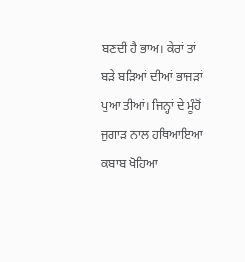ਬਣਦੀ ਹੈ ਭਾਅ। ਕੇਰਾਂ ਤਾਂ ਬੜੇ ਬੜਿਆਂ ਦੀਆਂ ਭਾਜੜਾਂ ਪੁਆ ਤੀਆਂ। ਜਿਨ੍ਹਾਂ ਦੇ ਮੂੰਹੋਂ ਜੁਗਾੜ ਨਾਲ ਹਥਿਆਇਆ ਕਬਾਬ ਖੋਹਿਆ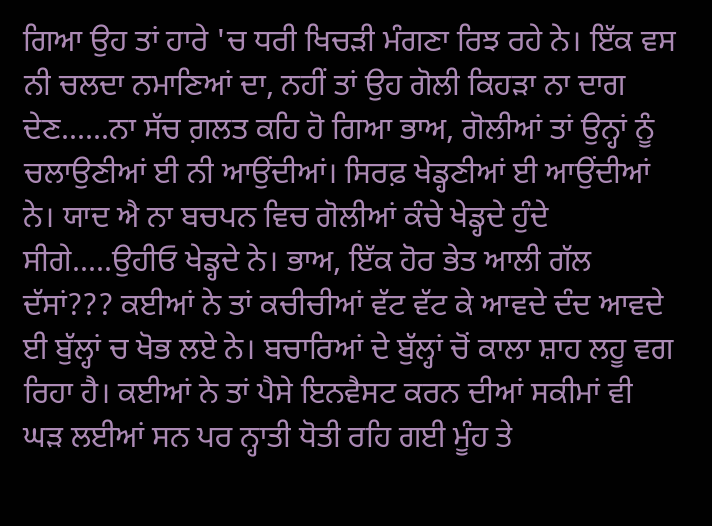ਗਿਆ ਉਹ ਤਾਂ ਹਾਰੇ 'ਚ ਧਰੀ ਖਿਚੜੀ ਮੰਗਣਾ ਰਿਝ ਰਹੇ ਨੇ। ਇੱਕ ਵਸ ਨੀ ਚਲਦਾ ਨਮਾਣਿਆਂ ਦਾ, ਨਹੀਂ ਤਾਂ ਉਹ ਗੋਲੀ ਕਿਹੜਾ ਨਾ ਦਾਗ ਦੇਣ......ਨਾ ਸੱਚ ਗ਼ਲਤ ਕਹਿ ਹੋ ਗਿਆ ਭਾਅ, ਗੋਲੀਆਂ ਤਾਂ ਉਨ੍ਹਾਂ ਨੂੰ ਚਲਾਉਣੀਆਂ ਈ ਨੀ ਆਉਂਦੀਆਂ। ਸਿਰਫ਼ ਖੇਡ੍ਹਣੀਆਂ ਈ ਆਉਂਦੀਆਂ ਨੇ। ਯਾਦ ਐ ਨਾ ਬਚਪਨ ਵਿਚ ਗੋਲੀਆਂ ਕੰਚੇ ਖੇਡ੍ਹਦੇ ਹੁੰਦੇ ਸੀਗੇ.....ਉਹੀਓ ਖੇਡ੍ਹਦੇ ਨੇ। ਭਾਅ, ਇੱਕ ਹੋਰ ਭੇਤ ਆਲੀ ਗੱਲ ਦੱਸਾਂ??? ਕਈਆਂ ਨੇ ਤਾਂ ਕਚੀਚੀਆਂ ਵੱਟ ਵੱਟ ਕੇ ਆਵਦੇ ਦੰਦ ਆਵਦੇ ਈ ਬੁੱਲ੍ਹਾਂ ਚ ਖੋਭ ਲਏ ਨੇ। ਬਚਾਰਿਆਂ ਦੇ ਬੁੱਲ੍ਹਾਂ ਚੋਂ ਕਾਲਾ ਸ਼ਾਹ ਲਹੂ ਵਗ ਰਿਹਾ ਹੈ। ਕਈਆਂ ਨੇ ਤਾਂ ਪੈਸੇ ਇਨਵੈਸਟ ਕਰਨ ਦੀਆਂ ਸਕੀਮਾਂ ਵੀ ਘੜ ਲਈਆਂ ਸਨ ਪਰ ਨ੍ਹਾਤੀ ਧੋਤੀ ਰਹਿ ਗਈ ਮੂੰਹ ਤੇ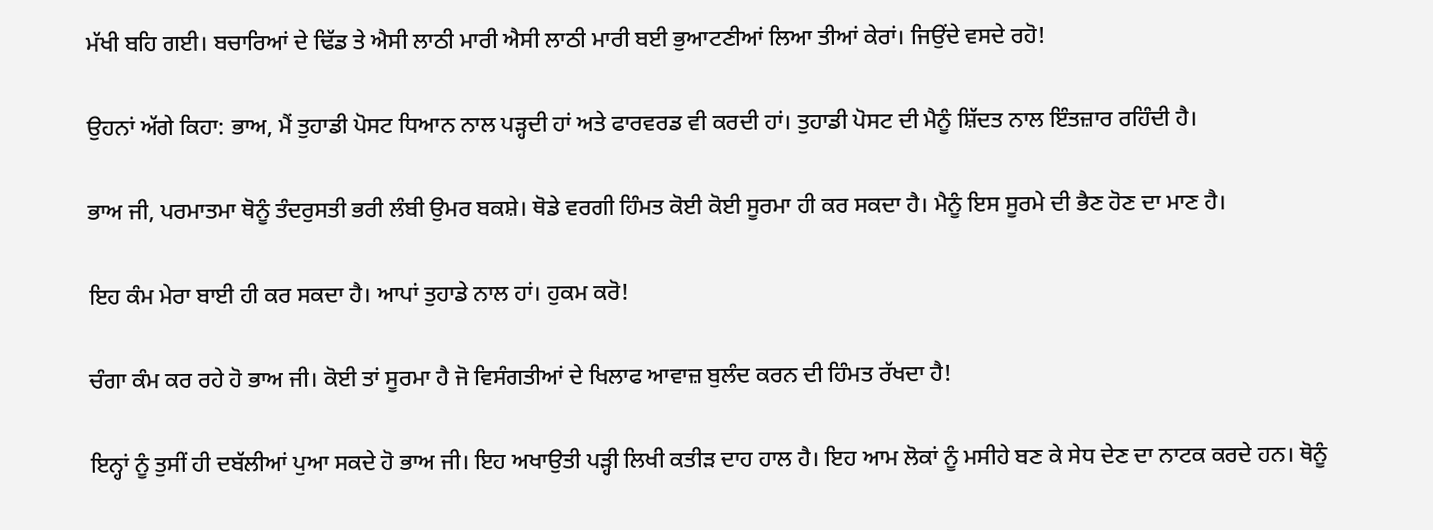ਮੱਖੀ ਬਹਿ ਗਈ। ਬਚਾਰਿਆਂ ਦੇ ਢਿੱਡ ਤੇ ਐਸੀ ਲਾਠੀ ਮਾਰੀ ਐਸੀ ਲਾਠੀ ਮਾਰੀ ਬਈ ਭੁਆਟਣੀਆਂ ਲਿਆ ਤੀਆਂ ਕੇਰਾਂ। ਜਿਉਂਦੇ ਵਸਦੇ ਰਹੋ!

ਉਹਨਾਂ ਅੱਗੇ ਕਿਹਾ: ਭਾਅ, ਮੈਂ ਤੁਹਾਡੀ ਪੋਸਟ ਧਿਆਨ ਨਾਲ ਪੜ੍ਹਦੀ ਹਾਂ ਅਤੇ ਫਾਰਵਰਡ ਵੀ ਕਰਦੀ ਹਾਂ। ਤੁਹਾਡੀ ਪੋਸਟ ਦੀ ਮੈਨੂੰ ਸ਼ਿੱਦਤ ਨਾਲ ਇੰਤਜ਼ਾਰ ਰਹਿੰਦੀ ਹੈ।

ਭਾਅ ਜੀ, ਪਰਮਾਤਮਾ ਥੋਨੂੰ ਤੰਦਰੁਸਤੀ ਭਰੀ ਲੰਬੀ ਉਮਰ ਬਕਸ਼ੇ। ਥੋਡੇ ਵਰਗੀ ਹਿੰਮਤ ਕੋਈ ਕੋਈ ਸੂਰਮਾ ਹੀ ਕਰ ਸਕਦਾ ਹੈ। ਮੈਨੂੰ ਇਸ ਸੂਰਮੇ ਦੀ ਭੈਣ ਹੋਣ ਦਾ ਮਾਣ ਹੈ।

ਇਹ ਕੰਮ ਮੇਰਾ ਬਾਈ ਹੀ ਕਰ ਸਕਦਾ ਹੈ। ਆਪਾਂ ਤੁਹਾਡੇ ਨਾਲ ਹਾਂ। ਹੁਕਮ ਕਰੋ!

ਚੰਗਾ ਕੰਮ ਕਰ ਰਹੇ ਹੋ ਭਾਅ ਜੀ। ਕੋਈ ਤਾਂ ਸੂਰਮਾ ਹੈ ਜੋ ਵਿਸੰਗਤੀਆਂ ਦੇ ਖਿਲਾਫ ਆਵਾਜ਼ ਬੁਲੰਦ ਕਰਨ ਦੀ ਹਿੰਮਤ ਰੱਖਦਾ ਹੈ!

ਇਨ੍ਹਾਂ ਨੂੰ ਤੁਸੀਂ ਹੀ ਦਬੱਲੀਆਂ ਪੁਆ ਸਕਦੇ ਹੋ ਭਾਅ ਜੀ। ਇਹ ਅਖਾਉਤੀ ਪੜ੍ਹੀ ਲਿਖੀ ਕਤੀੜ ਦਾਹ ਹਾਲ ਹੈ। ਇਹ ਆਮ ਲੋਕਾਂ ਨੂੰ ਮਸੀਹੇ ਬਣ ਕੇ ਸੇਧ ਦੇਣ ਦਾ ਨਾਟਕ ਕਰਦੇ ਹਨ। ਥੋਨੂੰ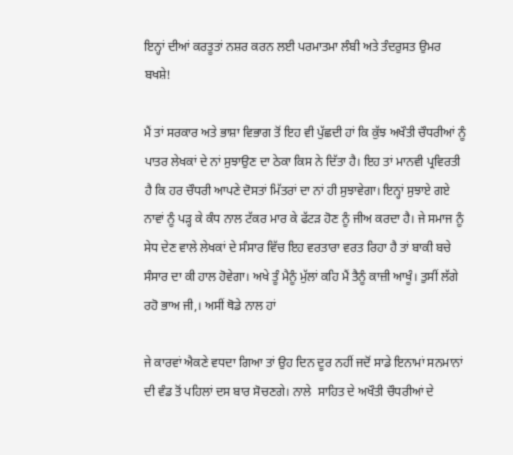ਇਨ੍ਹਾਂ ਦੀਆਂ ਕਰਤੂਤਾਂ ਨਸ਼ਰ ਕਰਨ ਲਈ ਪਰਮਾਤਮਾ ਲੰਬੀ ਅਤੇ ਤੰਦਰੁਸਤ ਉਮਰ ਬਖਸ਼ੇ!

ਮੈਂ ਤਾਂ ਸਰਕਾਰ ਅਤੇ ਭਾਸ਼ਾ ਵਿਭਾਗ ਤੋਂ ਇਹ ਵੀ ਪੁੱਛਦੀ ਹਾਂ ਕਿ ਕੁੱਝ ਅਖੌਤੀ ਚੌਧਰੀਆਂ ਨੂੰ ਪਾਤਰ ਲੇਖਕਾਂ ਦੇ ਨਾਂ ਸੁਝਾਉਣ ਦਾ ਠੇਕਾ ਕਿਸ ਨੇ ਦਿੱਤਾ ਹੈ। ਇਹ ਤਾਂ ਮਾਨਵੀ ਪ੍ਰਵਿਰਤੀ ਹੈ ਕਿ ਹਰ ਚੌਧਰੀ ਆਪਣੇ ਦੋਸਤਾਂ ਮਿੱਤਰਾਂ ਦਾ ਨਾਂ ਹੀ ਸੁਝਾਵੇਗਾ। ਇਨ੍ਹਾਂ ਸੁਝਾਏ ਗਏ ਨਾਵਾਂ ਨੂੰ ਪੜ੍ਹ ਕੇ ਕੰਧ ਨਾਲ ਟੱਕਰ ਮਾਰ ਕੇ ਫੱਟੜ ਹੋਣ ਨੂੰ ਜੀਅ ਕਰਦਾ ਹੈ। ਜੇ ਸਮਾਜ ਨੂੰ ਸੇਧ ਦੇਣ ਵਾਲੇ ਲੇਖਕਾਂ ਦੇ ਸੰਸਾਰ ਵਿੱਚ ਇਹ ਵਰਤਾਰਾ ਵਰਤ ਰਿਹਾ ਹੈ ਤਾਂ ਬਾਕੀ ਬਚੇ ਸੰਸਾਰ ਦਾ ਕੀ ਹਾਲ ਹੋਵੇਗਾ। ਅਖੇ ਤੂੰ ਮੈਨੂੰ ਮੁੱਲਾਂ ਕਹਿ ਮੈਂ ਤੈਨੂੰ ਕਾਜ਼ੀ ਆਖੂੰ। ਤੁਸੀਂ ਲੱਗੇ ਰਹੋ ਭਾਅ ਜੀ,। ਅਸੀਂ ਥੋਡੇ ਨਾਲ ਹਾਂ

ਜੇ ਕਾਰਵਾਂ ਐਕਣੇ ਵਧਦਾ ਗਿਆ ਤਾਂ ਉਹ ਦਿਨ ਦੂਰ ਨਹੀਂ ਜਦੋਂ ਸਾਡੇ ਇਨਾਮਾਂ ਸਨਮਾਨਾਂ ਦੀ ਵੰਡ ਤੋਂ ਪਹਿਲਾਂ ਦਸ ਬਾਰ ਸੋਚਣਗੇ। ਨਾਲੇ  ਸਾਹਿਤ ਦੇ ਅਖੌਤੀ ਚੌਧਰੀਆਂ ਦੇ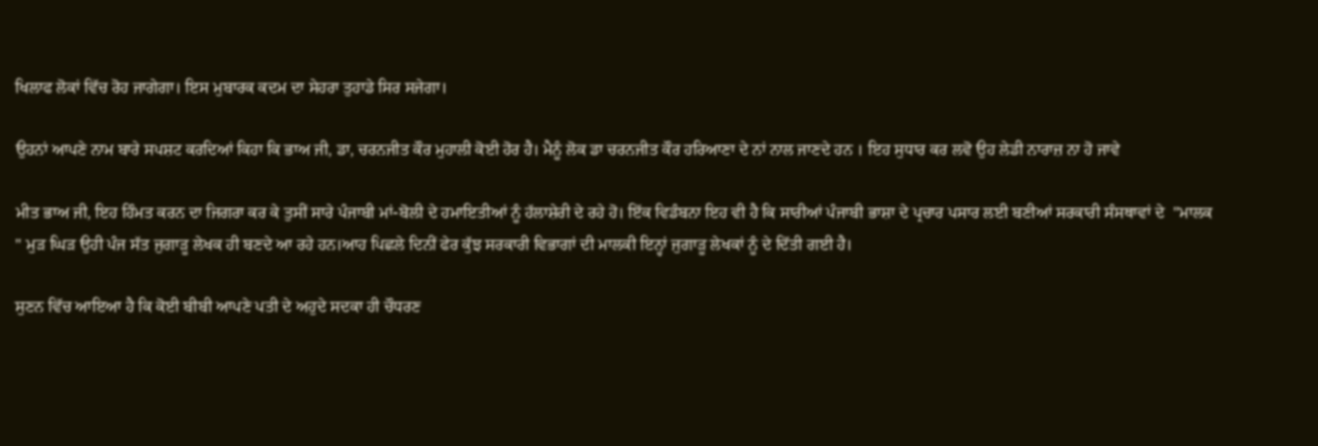ਖਿਲਾਫ ਲੋਕਾਂ ਵਿੱਚ ਰੋਹ ਜਾਗੇਗਾ। ਇਸ ਮੁਬਾਰਕ ਕਦਮ ਦਾ ਸੇਹਰਾ ਤੁਹਾਡੇ ਸਿਰ ਸਜੇਗਾ।

ਉਹਨਾਂ ਆਪਣੇ ਨਾਮ ਬਾਰੇ ਸਪਸ਼ਟ ਕਰਦਿਆਂ ਕਿਹਾ ਕਿ ਭਾਅ ਜੀ, ਡਾ, ਚਰਨਜੀਤ ਕੌਰ ਮੁਹਾਲੀ ਕੋਈ ਹੋਰ ਹੈ। ਮੈਨੂੰ ਲੋਕ ਡਾ ਚਰਨਜੀਤ ਕੌਰ ਹਰਿਆਣਾ ਦੇ ਨਾਂ ਨਾਲ ਜਾਣਦੇ ਹਨ । ਇਹ ਸੁਧਾਰ ਕਰ ਲਵੋ ਉਹ ਲੇਡੀ ਨਾਰਾਜ਼ ਨਾ ਹੋ ਜਾਵੇ

ਮੀਤ ਭਾਅ ਜੀ, ਇਹ ਹਿੰਮਤ ਕਰਨ ਦਾ ਜਿਗਰਾ ਕਰ ਕੇ ਤੁਸੀਂ ਸਾਰੇ ਪੰਜਾਬੀ ਮਾਂ-ਬੋਲੀ ਦੇ ਹਮਾਇਤੀਆਂ ਨੂੰ ਹੱਲਾਸ਼ੇਰੀ ਦੇ ਰਹੇ ਹੋ। ਇੱਕ ਵਿਡੰਬਨਾ ਇਹ ਵੀ ਹੈ ਕਿ ਸਾਰੀਆਂ ਪੰਜਾਬੀ ਭਾਸ਼ਾ ਦੇ ਪ੍ਰਚਾਰ ਪਸਾਰ ਲਈ ਬਣੀਆਂ ਸਰਕਾਰੀ ਸੰਸਥਾਵਾਂ ਦੇ  "ਮਾਲਕ " ਮੁੜ ਘਿੜ ਉਹੀ ਪੰਜ ਸੱਤ ਜੁਗਾੜੂ ਲੇਖਕ ਹੀ ਬਣਦੇ ਆ ਰਹੇ ਹਨ।ਆਹ ਪਿਛਲੇ ਦਿਨੀਂ ਫੇਰ ਕੁੱਝ ਸਰਕਾਰੀ ਵਿਭਾਗਾਂ ਦੀ ਮਾਲਕੀ ਇਨ੍ਹਾਂ ਜੁਗਾੜੂ ਲੇਖਕਾਂ ਨੂੰ ਦੇ ਦਿੱਤੀ ਗਈ ਹੈ।

ਸੁਣਨ ਵਿੱਚ ਆਇਆ ਹੈ ਕਿ ਕੋਈ ਬੀਬੀ ਆਪਣੇ ਪਤੀ ਦੇ ਅਹੁਦੇ ਸਦਕਾ ਹੀ ਚੌਧਰਣ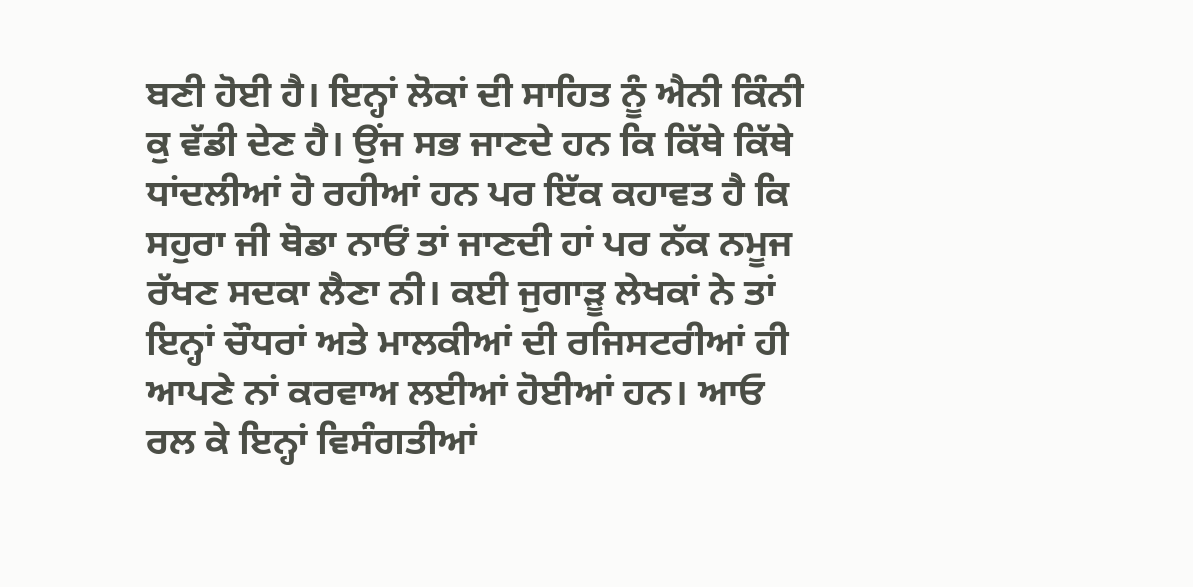ਬਣੀ ਹੋਈ ਹੈ। ਇਨ੍ਹਾਂ ਲੋਕਾਂ ਦੀ ਸਾਹਿਤ ਨੂੰ ਐਨੀ ਕਿੰਨੀ ਕੁ ਵੱਡੀ ਦੇਣ ਹੈ। ਉਂਜ ਸਭ ਜਾਣਦੇ ਹਨ ਕਿ ਕਿੱਥੇ ਕਿੱਥੇ ਧਾਂਦਲੀਆਂ ਹੋ ਰਹੀਆਂ ਹਨ ਪਰ ਇੱਕ ਕਹਾਵਤ ਹੈ ਕਿ ਸਹੁਰਾ ਜੀ ਥੋਡਾ ਨਾਓਂ ਤਾਂ ਜਾਣਦੀ ਹਾਂ ਪਰ ਨੱਕ ਨਮੂਜ ਰੱਖਣ ਸਦਕਾ ਲੈਣਾ ਨੀ। ਕਈ ਜੁਗਾੜੂ ਲੇਖਕਾਂ ਨੇ ਤਾਂ ਇਨ੍ਹਾਂ ਚੌਧਰਾਂ ਅਤੇ ਮਾਲਕੀਆਂ ਦੀ ਰਜਿਸਟਰੀਆਂ ਹੀ ਆਪਣੇ ਨਾਂ ਕਰਵਾਅ ਲਈਆਂ ਹੋਈਆਂ ਹਨ। ਆਓ ਰਲ ਕੇ ਇਨ੍ਹਾਂ ਵਿਸੰਗਤੀਆਂ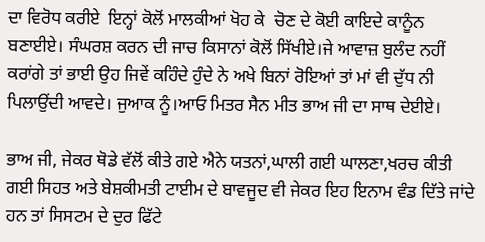ਦਾ ਵਿਰੋਧ ਕਰੀਏ  ਇਨ੍ਹਾਂ ਕੋਲੋਂ ਮਾਲਕੀਆਂ ਖੋਹ ਕੇ  ਚੋਣ ਦੇ ਕੋਈ ਕਾਇਦੇ ਕਾਨੂੰਨ ਬਣਾਈਏ। ਸੰਘਰਸ਼ ਕਰਨ ਦੀ ਜਾਚ ਕਿਸਾਨਾਂ ਕੋਲੋਂ ਸਿੱਖੀਏ।ਜੇ ਆਵਾਜ਼ ਬੁਲੰਦ ਨਹੀਂ ਕਰਾਂਗੇ ਤਾਂ ਭਾਈ ਉਹ ਜਿਵੇਂ ਕਹਿੰਦੇ ਹੁੰਦੇ ਨੇ ਅਖੇ ਬਿਨਾਂ ਰੋਇਆਂ ਤਾਂ ਮਾਂ ਵੀ ਦੁੱਧ ਨੀ ਪਿਲਾਉਂਦੀ ਆਵਦੇ। ਜੁਆਕ ਨੂੰ।ਆਓ ਮਿਤਰ ਸੈਨ ਮੀਤ ਭਾਅ ਜੀ ਦਾ ਸਾਥ ਦੇਈਏ।

ਭਾਅ ਜੀ, ਜੇਕਰ ਥੋਡੇ ਵੱਲੋਂ ਕੀਤੇ ਗਏ ਐਨੇ ਯਤਨਾਂ,ਘਾਲੀ ਗਈ ਘਾਲਣਾ,ਖਰਚ ਕੀਤੀ ਗਈ ਸਿਹਤ ਅਤੇ ਬੇਸ਼ਕੀਮਤੀ ਟਾਈਮ ਦੇ ਬਾਵਜੂਦ ਵੀ ਜੇਕਰ ਇਹ ਇਨਾਮ ਵੰਡ ਦਿੱਤੇ ਜਾਂਦੇ ਹਨ ਤਾਂ ਸਿਸਟਮ ਦੇ ਦੁਰ ਫਿੱਟੇ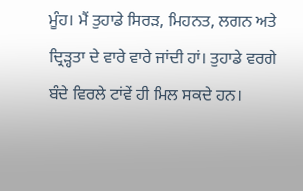ਮੂੰਹ। ਮੈਂ ਤੁਹਾਡੇ ਸਿਰੜ, ਮਿਹਨਤ, ਲਗਨ ਅਤੇ ਦ੍ਰਿੜ੍ਹਤਾ ਦੇ ਵਾਰੇ ਵਾਰੇ ਜਾਂਦੀ ਹਾਂ। ਤੁਹਾਡੇ ਵਰਗੇ ਬੰਦੇ ਵਿਰਲੇ ਟਾਂਵੇਂ ਹੀ ਮਿਲ ਸਕਦੇ ਹਨ।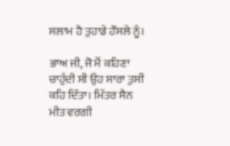ਸਲਾਮ ਹੈ ਤੁਹਾਡੇ ਹੌਂਸਲੇ ਨੂੰ।

ਭਾਅ ਜੀ, ਜੋ ਮੈਂ ਕਹਿਣਾ ਚਾਹੁੰਦੀ ਸੀ ਉਹ ਸਾਰਾ ਤੁਸੀਂ ਕਹਿ ਦਿੱਤਾ। ਮਿੱਤਰ ਸੈਨ ਮੀਤ ਵਰਗੀ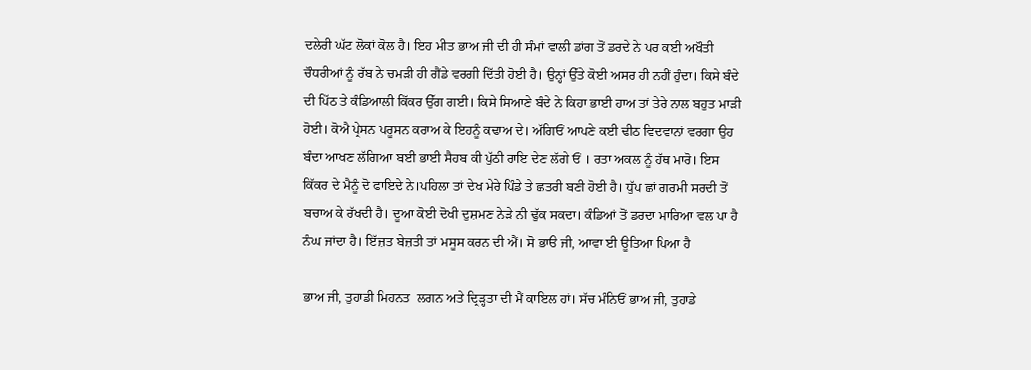ਦਲੇਰੀ ਘੱਟ ਲੋਕਾਂ ਕੋਲ ਹੈ। ਇਹ ਮੀਤ ਭਾਅ ਜੀ ਦੀ ਹੀ ਸੰਮਾਂ ਵਾਲੀ ਡਾਂਗ ਤੋਂ ਡਰਦੇ ਨੇ ਪਰ ਕਈ ਅਖੌਤੀ ਚੌਧਰੀਆਂ ਨੂੰ ਰੱਬ ਨੇ ਚਮੜੀ ਹੀ ਗੈਂਡੇ ਵਰਗੀ ਦਿੱਤੀ ਹੋਈ ਹੈ। ਉਨ੍ਹਾਂ ਉੱਤੇ ਕੋਈ ਅਸਰ ਹੀ ਨਹੀਂ ਹੁੰਦਾ। ਕਿਸੇ ਬੰਦੇ ਦੀ ਪਿੱਠ ਤੇ ਕੰਡਿਆਲੀ ਕਿੱਕਰ ਉੱਗ ਗਈ। ਕਿਸੇ ਸਿਆਣੇ ਬੰਦੇ ਨੇ ਕਿਹਾ ਭਾਈ ਹਾਅ ਤਾਂ ਤੇਰੇ ਨਾਲ ਬਹੁਤ ਮਾੜੀ ਹੋਈ। ਕੋਐ ਪ੍ਰੇਸਨ ਪਰੂਸਨ ਕਰਾਅ ਕੇ ਇਹਨੂੰ ਕਢਾਅ ਦੇ। ਅੱਗਿਓਂ ਆਪਣੇ ਕਈ ਢੀਠ ਵਿਦਵਾਨਾਂ ਵਰਗਾ ਉਹ ਬੰਦਾ ਆਖਣ ਲੱਗਿਆ ਬਈ ਭਾਈ ਸੈਹਬ ਕੀ ਪੁੱਠੀ ਰਾਇ ਦੇਣ ਲੱਗੇ ਓਂ । ਰਤਾ ਅਕਲ ਨੂੰ ਹੱਥ ਮਾਰੋ। ਇਸ ਕਿੱਕਰ ਦੇ ਮੈਨੂੰ ਦੋ ਫਾਇਦੇ ਨੇ।ਪਹਿਲਾ ਤਾਂ ਦੇਖ ਮੇਰੇ ਪਿੰਡੇ ਤੇ ਛਤਰੀ ਬਣੀ ਹੋਈ ਹੈ। ਧੁੱਪ ਛਾਂ ਗਰਮੀ ਸਰਦੀ ਤੋਂ ਬਚਾਅ ਕੇ ਰੱਖਦੀ ਹੈ। ਦੂਆ ਕੋਈ ਦੋਖੀ ਦੁਸ਼ਮਣ ਨੇੜੇ ਨੀ ਢੁੱਕ ਸਕਦਾ। ਕੰਡਿਆਂ ਤੋਂ ਡਰਦਾ ਮਾਰਿਆ ਵਲ ਪਾ ਹੈ ਨੰਘ ਜਾਂਦਾ ਹੈ। ਇੱਜ਼ਤ ਬੇਜ਼ਤੀ ਤਾਂ ਮਸੂਸ ਕਰਨ ਦੀ ਐਂ। ਸੋ ਭਾੳ ਜੀ, ਆਵਾ ਈ ਊਤਿਆ ਪਿਆ ਹੈ

ਭਾਅ ਜੀ, ਤੁਹਾਡੀ ਮਿਹਨਤ  ਲਗਨ ਅਤੇ ਦ੍ਰਿੜ੍ਹਤਾ ਦੀ ਮੈਂ ਕਾਇਲ ਹਾਂ। ਸੱਚ ਮੰਨਿਓਂ ਭਾਅ ਜੀ, ਤੁਹਾਡੇ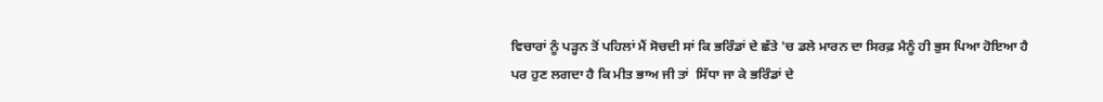ਵਿਚਾਰਾਂ ਨੂੰ ਪੜ੍ਹਨ ਤੋਂ ਪਹਿਲਾਂ ਮੈਂ ਸੋਚਦੀ ਸਾਂ ਕਿ ਭਰਿੰਡਾਂ ਦੇ ਛੱਤੇ 'ਚ ਡਲੇ ਮਾਰਨ ਦਾ ਸਿਰਫ਼ ਮੈਨੂੰ ਹੀ ਭੁਸ ਪਿਆ ਹੋਇਆ ਹੈ ਪਰ ਹੁਣ ਲਗਦਾ ਹੈ ਕਿ ਮੀਤ ਭਾਅ ਜੀ ਤਾਂ  ਸਿੱਧਾ ਜਾ ਕੇ ਭਰਿੰਡਾਂ ਦੇ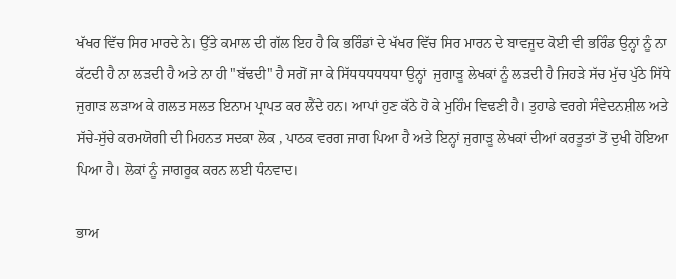ਖੱਖਰ ਵਿੱਚ ਸਿਰ ਮਾਰਦੇ ਨੇ। ਉੱਤੇ ਕਮਾਲ ਦੀ ਗੱਲ ਇਹ ਹੈ ਕਿ ਭਰਿੰਡਾਂ ਦੇ ਖੱਖਰ ਵਿੱਚ ਸਿਰ ਮਾਰਨ ਦੇ ਬਾਵਜੂਦ ਕੋਈ ਵੀ ਭਰਿੰਡ ਉਨ੍ਹਾਂ ਨੂੰ ਨਾ ਕੱਟਦੀ ਹੈ ਨਾ ਲੜਦੀ ਹੈ ਅਤੇ ਨਾ ਹੀ "ਬੱਢਦੀ" ਹੈ ਸਗੋਂ ਜਾ ਕੇ ਸਿੱਧਧਧਧਧਧਾ ਉਨ੍ਹਾਂ  ਜੁਗਾੜੂ ਲੇਖਕਾਂ ਨੂੰ ਲੜਦੀ ਹੈ ਜਿਹੜੇ ਸੱਚ ਮੁੱਚ ਪੁੱਠੇ ਸਿੱਧੇ ਜੁਗਾੜ ਲੜਾਅ ਕੇ ਗਲਤ ਸਲਤ ਇਨਾਮ ਪ੍ਰਾਪਤ ਕਰ ਲੈਂਦੇ ਹਨ। ਆਪਾਂ ਹੁਣ ਕੱਠੇ ਹੋ ਕੇ ਮੁਹਿੰਮ ਵਿਢਣੀ ਹੈ। ਤੁਹਾਡੇ ਵਰਗੇ ਸੰਵੇਦਨਸ਼ੀਲ ਅਤੇ ਸੱਚੇ-ਸੁੱਚੇ ਕਰਮਯੋਗੀ ਦੀ ਮਿਹਨਤ ਸਦਕਾ ਲੋਕ , ਪਾਠਕ ਵਰਗ ਜਾਗ ਪਿਆ ਹੈ ਅਤੇ ਇਨ੍ਹਾਂ ਜੁਗਾੜੂ ਲੇਖਕਾਂ ਦੀਆਂ ਕਰਤੂਤਾਂ ਤੋਂ ਦੁਖੀ ਹੋਇਆ ਪਿਆ ਹੈ। ਲੋਕਾਂ ਨੂੰ ਜਾਗਰੂਕ ਕਰਨ ਲਈ ਧੰਨਵਾਦ।

ਭਾਅ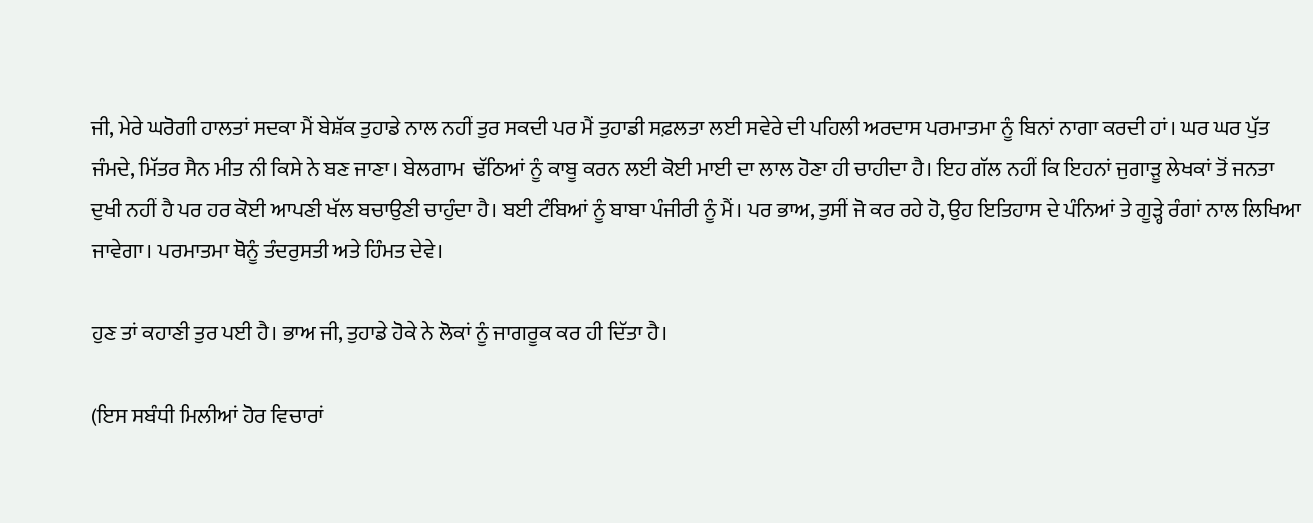ਜੀ, ਮੇਰੇ ਘਰੋਗੀ ਹਾਲਤਾਂ ਸਦਕਾ ਮੈਂ ਬੇਸ਼ੱਕ ਤੁਹਾਡੇ ਨਾਲ ਨਹੀਂ ਤੁਰ ਸਕਦੀ ਪਰ ਮੈਂ ਤੁਹਾਡੀ ਸਫ਼ਲਤਾ ਲਈ ਸਵੇਰੇ ਦੀ ਪਹਿਲੀ ਅਰਦਾਸ ਪਰਮਾਤਮਾ ਨੂੰ ਬਿਨਾਂ ਨਾਗਾ ਕਰਦੀ ਹਾਂ। ਘਰ ਘਰ ਪੁੱਤ ਜੰਮਦੇ, ਮਿੱਤਰ ਸੈਨ ਮੀਤ ਨੀ ਕਿਸੇ ਨੇ ਬਣ ਜਾਣਾ। ਬੇਲਗਾਮ  ਢੱਠਿਆਂ ਨੂੰ ਕਾਬੂ ਕਰਨ ਲਈ ਕੋਈ ਮਾਈ ਦਾ ਲਾਲ ਹੋਣਾ ਹੀ ਚਾਹੀਦਾ ਹੈ। ਇਹ ਗੱਲ ਨਹੀਂ ਕਿ ਇਹਨਾਂ ਜੁਗਾੜੂ ਲੇਖਕਾਂ ਤੋਂ ਜਨਤਾ ਦੁਖੀ ਨਹੀਂ ਹੈ ਪਰ ਹਰ ਕੋਈ ਆਪਣੀ ਖੱਲ ਬਚਾਉਣੀ ਚਾਹੁੰਦਾ ਹੈ। ਬਈ ਟੰਬਿਆਂ ਨੂੰ ਬਾਬਾ ਪੰਜੀਰੀ ਨੂੰ ਮੈਂ। ਪਰ ਭਾਅ, ਤੁਸੀਂ ਜੋ ਕਰ ਰਹੇ ਹੋ, ਉਹ ਇਤਿਹਾਸ ਦੇ ਪੰਨਿਆਂ ਤੇ ਗੂੜ੍ਹੇ ਰੰਗਾਂ ਨਾਲ ਲਿਖਿਆ ਜਾਵੇਗਾ। ਪਰਮਾਤਮਾ ਥੋਨੂੰ ਤੰਦਰੁਸਤੀ ਅਤੇ ਹਿੰਮਤ ਦੇਵੇ।

ਹੁਣ ਤਾਂ ਕਹਾਣੀ ਤੁਰ ਪਈ ਹੈ। ਭਾਅ ਜੀ, ਤੁਹਾਡੇ ਹੋਕੇ ਨੇ ਲੋਕਾਂ ਨੂੰ ਜਾਗਰੂਕ ਕਰ ਹੀ ਦਿੱਤਾ ਹੈ।

(ਇਸ ਸਬੰਧੀ ਮਿਲੀਆਂ ਹੋਰ ਵਿਚਾਰਾਂ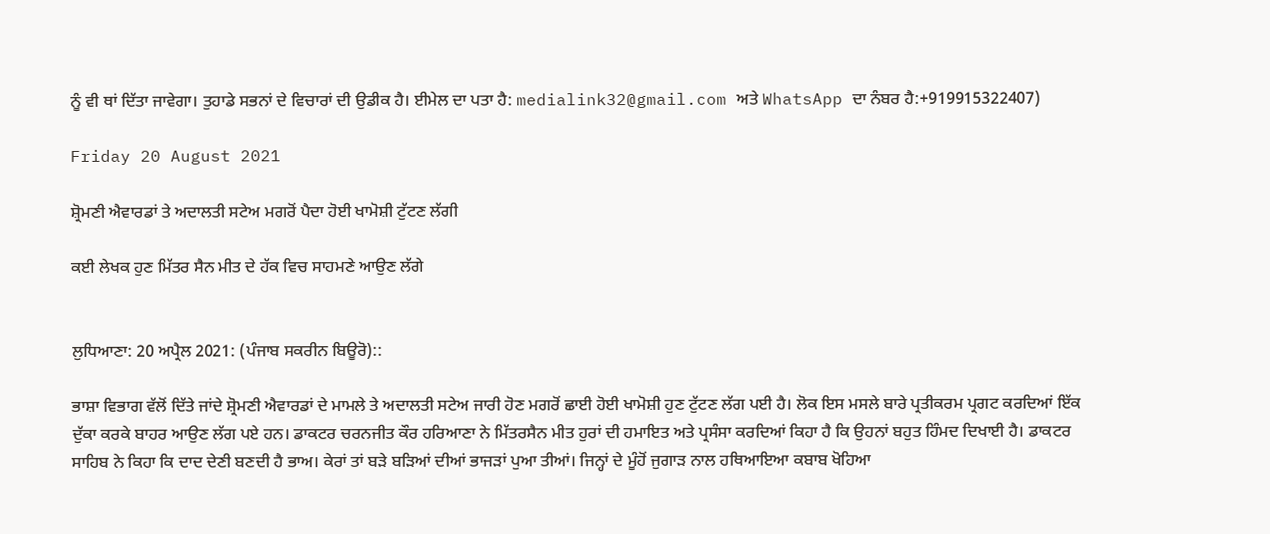ਨੂੰ ਵੀ ਥਾਂ ਦਿੱਤਾ ਜਾਵੇਗਾ। ਤੁਹਾਡੇ ਸਭਨਾਂ ਦੇ ਵਿਚਾਰਾਂ ਦੀ ਉਡੀਕ ਹੈ। ਈਮੇਲ ਦਾ ਪਤਾ ਹੈ: medialink32@gmail.com ਅਤੇ WhatsApp ਦਾ ਨੰਬਰ ਹੈ:+919915322407)

Friday 20 August 2021

ਸ਼੍ਰੋਮਣੀ ਐਵਾਰਡਾਂ ਤੇ ਅਦਾਲਤੀ ਸਟੇਅ ਮਗਰੋਂ ਪੈਦਾ ਹੋਈ ਖਾਮੋਸ਼ੀ ਟੁੱਟਣ ਲੱਗੀ

ਕਈ ਲੇਖਕ ਹੁਣ ਮਿੱਤਰ ਸੈਨ ਮੀਤ ਦੇ ਹੱਕ ਵਿਚ ਸਾਹਮਣੇ ਆਉਣ ਲੱਗੇ


ਲੁਧਿਆਣਾ: 20 ਅਪ੍ਰੈਲ 2021: (ਪੰਜਾਬ ਸਕਰੀਨ ਬਿਊਰੋ)::

ਭਾਸ਼ਾ ਵਿਭਾਗ ਵੱਲੋਂ ਦਿੱਤੇ ਜਾਂਦੇ ਸ਼੍ਰੋਮਣੀ ਐਵਾਰਡਾਂ ਦੇ ਮਾਮਲੇ ਤੇ ਅਦਾਲਤੀ ਸਟੇਅ ਜਾਰੀ ਹੋਣ ਮਗਰੋਂ ਛਾਈ ਹੋਈ ਖਾਮੋਸ਼ੀ ਹੁਣ ਟੁੱਟਣ ਲੱਗ ਪਈ ਹੈ। ਲੋਕ ਇਸ ਮਸਲੇ ਬਾਰੇ ਪ੍ਰਤੀਕਰਮ ਪ੍ਰਗਟ ਕਰਦਿਆਂ ਇੱਕ ਦੁੱਕਾ ਕਰਕੇ ਬਾਹਰ ਆਉਣ ਲੱਗ ਪਏ ਹਨ। ਡਾਕਟਰ ਚਰਨਜੀਤ ਕੌਰ ਹਰਿਆਣਾ ਨੇ ਮਿੱਤਰਸੈਨ ਮੀਤ ਹੁਰਾਂ ਦੀ ਹਮਾਇਤ ਅਤੇ ਪ੍ਰਸੰਸਾ ਕਰਦਿਆਂ ਕਿਹਾ ਹੈ ਕਿ ਉਹਨਾਂ ਬਹੁਤ ਹਿੰਮਦ ਦਿਖਾਈ ਹੈ। ਡਾਕਟਰ ਸਾਹਿਬ ਨੇ ਕਿਹਾ ਕਿ ਦਾਦ ਦੇਣੀ ਬਣਦੀ ਹੈ ਭਾਅ। ਕੇਰਾਂ ਤਾਂ ਬੜੇ ਬੜਿਆਂ ਦੀਆਂ ਭਾਜੜਾਂ ਪੁਆ ਤੀਆਂ। ਜਿਨ੍ਹਾਂ ਦੇ ਮੂੰਹੋਂ ਜੁਗਾੜ ਨਾਲ ਹਥਿਆਇਆ ਕਬਾਬ ਖੋਹਿਆ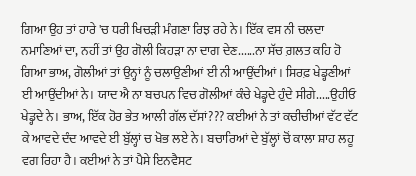ਗਿਆ ਉਹ ਤਾਂ ਹਾਰੇ 'ਚ ਧਰੀ ਖਿਚੜੀ ਮੰਗਣਾ ਰਿਝ ਰਹੇ ਨੇ। ਇੱਕ ਵਸ ਨੀ ਚਲਦਾ ਨਮਾਣਿਆਂ ਦਾ, ਨਹੀਂ ਤਾਂ ਉਹ ਗੋਲੀ ਕਿਹੜਾ ਨਾ ਦਾਗ ਦੇਣ......ਨਾ ਸੱਚ ਗ਼ਲਤ ਕਹਿ ਹੋ ਗਿਆ ਭਾਅ, ਗੋਲੀਆਂ ਤਾਂ ਉਨ੍ਹਾਂ ਨੂੰ ਚਲਾਉਣੀਆਂ ਈ ਨੀ ਆਉਂਦੀਆਂ। ਸਿਰਫ਼ ਖੇਡ੍ਹਣੀਆਂ ਈ ਆਉਂਦੀਆਂ ਨੇ। ਯਾਦ ਐ ਨਾ ਬਚਪਨ ਵਿਚ ਗੋਲੀਆਂ ਕੰਚੇ ਖੇਡ੍ਹਦੇ ਹੁੰਦੇ ਸੀਗੇ.....ਉਹੀਓ ਖੇਡ੍ਹਦੇ ਨੇ। ਭਾਅ, ਇੱਕ ਹੋਰ ਭੇਤ ਆਲੀ ਗੱਲ ਦੱਸਾਂ??? ਕਈਆਂ ਨੇ ਤਾਂ ਕਚੀਚੀਆਂ ਵੱਟ ਵੱਟ ਕੇ ਆਵਦੇ ਦੰਦ ਆਵਦੇ ਈ ਬੁੱਲ੍ਹਾਂ ਚ ਖੋਭ ਲਏ ਨੇ। ਬਚਾਰਿਆਂ ਦੇ ਬੁੱਲ੍ਹਾਂ ਚੋਂ ਕਾਲਾ ਸ਼ਾਹ ਲਹੂ ਵਗ ਰਿਹਾ ਹੈ। ਕਈਆਂ ਨੇ ਤਾਂ ਪੈਸੇ ਇਨਵੈਸਟ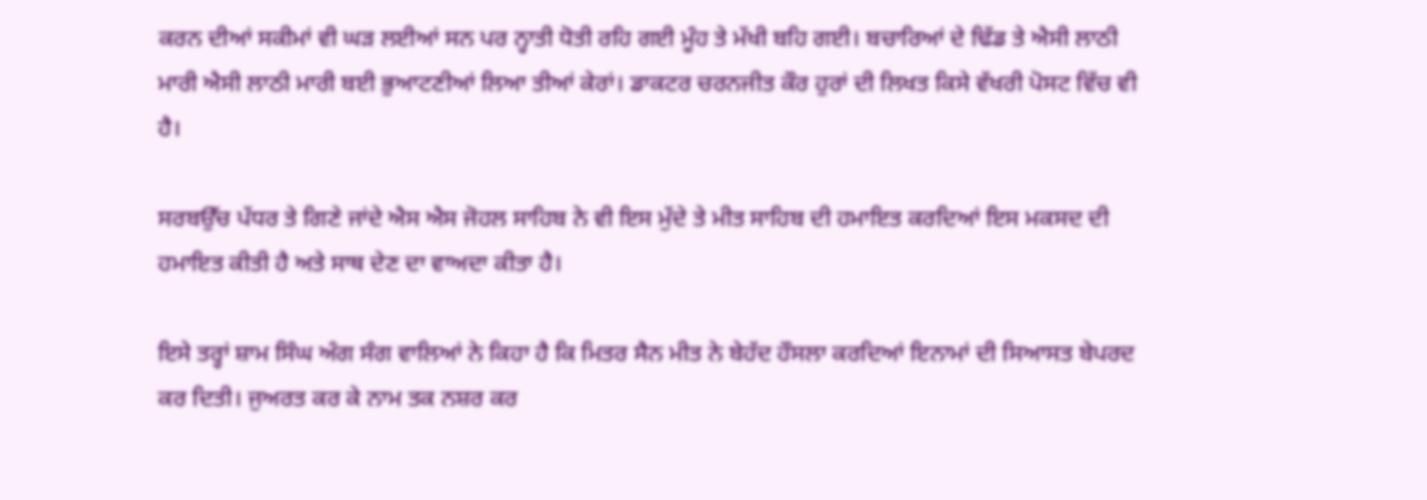ਕਰਨ ਦੀਆਂ ਸਕੀਮਾਂ ਵੀ ਘੜ ਲਈਆਂ ਸਨ ਪਰ ਨ੍ਹਾਤੀ ਧੋਤੀ ਰਹਿ ਗਈ ਮੂੰਹ ਤੇ ਮੱਖੀ ਬਹਿ ਗਈ। ਬਚਾਰਿਆਂ ਦੇ ਢਿੱਡ ਤੇ ਐਸੀ ਲਾਠੀ ਮਾਰੀ ਐਸੀ ਲਾਠੀ ਮਾਰੀ ਬਈ ਭੁਆਟਣੀਆਂ ਲਿਆ ਤੀਆਂ ਕੇਰਾਂ। ਡਾਕਟਰ ਚਰਨਜੀਤ ਕੌਰ ਹੁਰਾਂ ਦੀ ਲਿਖਤ ਕਿਸੇ ਵੱਖਰੀ ਪੋਸਟ ਵਿੱਚ ਵੀ ਹੈ।

ਸਰਬਉੱਚ ਪੱਧਰ ਤੇ ਗਿਣੇ ਜਾਂਦੇ ਐਸ ਐਸ ਜੋਹਲ ਸਾਹਿਬ ਨੇ ਵੀ ਇਸ ਮੁੱਦੇ ਤੇ ਮੀਤ ਸਾਹਿਬ ਦੀ ਹਮਾਇਤ ਕਰਦਿਆਂ ਇਸ ਮਕਸਦ ਦੀ ਹਮਾਇਤ ਕੀਤੀ ਹੈ ਅਤੇ ਸਾਥ ਦੇਣ ਦਾ ਵਾਅਦਾ ਕੀਤਾ ਹੈ।

ਇਸੇ ਤਰ੍ਹਾਂ ਸ਼ਾਮ ਸਿੰਘ ਅੰਗ ਸੰਗ ਵਾਲਿਆਂ ਨੇ ਕਿਹਾ ਹੈ ਕਿ ਮਿਤਰ ਸੈਨ ਮੀਤ ਨੇ ਬੇਹੱਦ ਹੌਸਲਾ ਕਰਦਿਆਂ ਇਨਾਮਾਂ ਦੀ ਸਿਆਸਤ ਬੇਪਰਦ ਕਰ ਦਿਤੀ। ਜੁਅਰਤ ਕਰ ਕੇ ਨਾਮ ਤਕ ਨਸ਼ਰ ਕਰ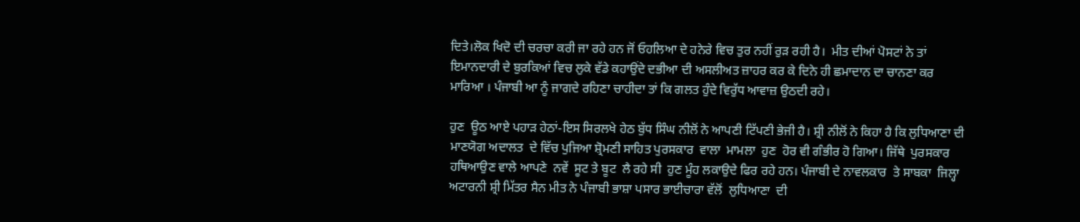ਦਿਤੇ।ਲੋਕ ਖਿਦੋ ਦੀ ਚਰਚਾ ਕਰੀ ਜਾ ਰਹੇ ਹਨ ਜੋਂ ਓਹਲਿਆ ਦੇ ਹਨੇਰੇ ਵਿਚ ਤੁਰ ਨਹੀਂ ਰੁੜ ਰਹੀ ਹੈ।  ਮੀਤ ਦੀਆਂ ਪੋਸਟਾਂ ਨੇ ਤਾਂ ਇਮਾਨਦਾਰੀ ਦੇ ਬੁਰਕਿਆਂ ਵਿਚ ਲੁਕੇ ਵੱਡੇ ਕਹਾਉਂਦੇ ਦਭੀਆ ਦੀ ਅਸਲੀਅਤ ਜ਼ਾਹਰ ਕਰ ਕੇ ਦਿਨੇ ਹੀ ਛਮਾਦਾਨ ਦਾ ਚਾਨਣਾ ਕਰ ਮਾਰਿਆ । ਪੰਜਾਬੀ ਆ ਨੂੰ ਜਾਗਦੇ ਰਹਿਣਾ ਚਾਹੀਦਾ ਤਾਂ ਕਿ ਗਲਤ ਹੁੰਦੇ ਵਿਰੁੱਧ ਆਵਾਜ਼ ਉਠਦੀ ਰਹੇ।

ਹੁਣ  ਊਠ ਆਏ ਪਹਾੜ ਹੇਠਾਂ-ਇਸ ਸਿਰਲਖੇ ਹੇਠ ਬੁੱਧ ਸਿੰਘ ਨੀਲੋਂ ਨੇ ਆਪਣੀ ਟਿੱਪਣੀ ਭੇਜੀ ਹੈ। ਸ਼੍ਰੀ ਨੀਲੋਂ ਨੇ ਕਿਹਾ ਹੈ ਕਿ ਲੁਧਿਆਣਾ ਦੀ ਮਾਣਯੋਗ ਅਦਾਲਤ  ਦੇ ਵਿੱਚ ਪੁਜਿਆ ਸ਼੍ਰੋਮਣੀ ਸਾਹਿਤ ਪੁਰਸਕਾਰ  ਵਾਲਾ  ਮਾਮਲਾ  ਹੁਣ  ਹੋਰ ਵੀ ਗੰਭੀਰ ਹੋ ਗਿਆ। ਜਿੱਥੇ  ਪੁਰਸਕਾਰ ਹਥਿਆਉਣ ਵਾਲੇ ਆਪਣੇ  ਨਵੇਂ  ਸੂਟ ਤੇ ਬੂਟ  ਲੈ ਰਹੇ ਸੀ  ਹੁਣ ਮੂੰਹ ਲਕਾਉਦੇ ਫਿਰ ਰਹੇ ਹਨ। ਪੰਜਾਬੀ ਦੇ ਨਾਵਲਕਾਰ  ਤੇ ਸਾਬਕਾ  ਜਿਲ੍ਹਾ ਅਟਾਰਨੀ ਸ਼੍ਰੀ ਮਿੱਤਰ ਸੈਨ ਮੀਤ ਨੇ ਪੰਜਾਬੀ ਭਾਸ਼ਾ ਪਸਾਰ ਭਾਈਚਾਰਾ ਵੱਲੋਂ  ਲੁਧਿਆਣਾ  ਦੀ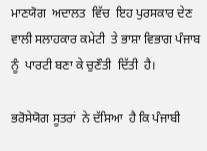ਮਾਣਯੋਗ  ਅਦਾਲਤ  ਵਿੱਚ  ਇਹ ਪੁਰਸਕਾਰ ਦੇਣ ਵਾਲੀ ਸਲਾਹਕਾਰ ਕਮੇਟੀ  ਤੇ ਭਾਸ਼ਾ ਵਿਭਾਗ ਪੰਜਾਬ ਨੂੰ  ਪਾਰਟੀ ਬਣਾ ਕੇ ਚੁਣੌਤੀ  ਦਿੱਤੀ  ਹੈ।

ਭਰੋਸੇਯੋਗ ਸੂਤਰਾਂ  ਨੇ ਦੱਸਿਆ  ਹੈ ਕਿ ਪੰਜਾਬੀ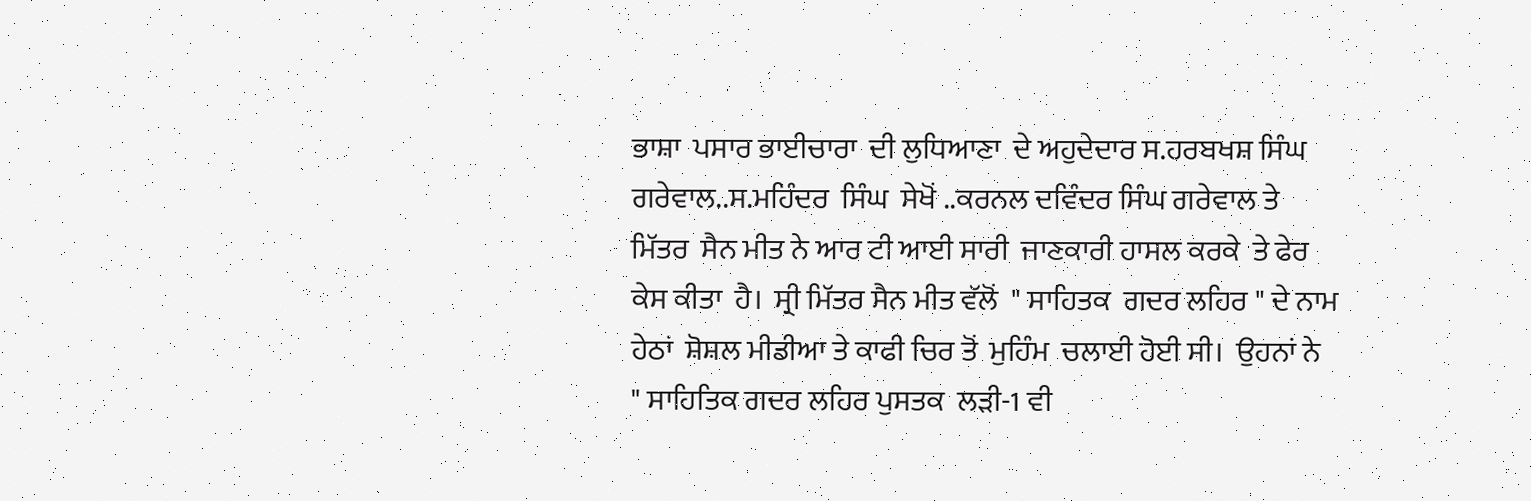ਭਾਸ਼ਾ  ਪਸਾਰ ਭਾਈਚਾਰਾ  ਦੀ ਲੁਧਿਆਣਾ  ਦੇ ਅਹੁਦੇਦਾਰ ਸ.ਹਰਬਖਸ਼ ਸਿੰਘ  ਗਰੇਵਾਲ..ਸ.ਮਹਿੰਦਰ  ਸਿੰਘ  ਸੇਖੋਂ ..ਕਰਨਲ ਦਵਿੰਦਰ ਸਿੰਘ ਗਰੇਵਾਲ ਤੇ ਮਿੱਤਰ  ਸੈਨ ਮੀਤ ਨੇ ਆਰ ਟੀ ਆਈ ਸਾਰੀ  ਜਾਣਕਾਰੀ ਹਾਸਲ ਕਰਕੇ  ਤੇ ਫੇਰ ਕੇਸ ਕੀਤਾ  ਹੈ।  ਸ੍ਰੀ ਮਿੱਤਰ ਸੈਨ ਮੀਤ ਵੱਲੋਂ  " ਸਾਹਿਤਕ  ਗਦਰ ਲਹਿਰ " ਦੇ ਨਾਮ ਹੇਠਾਂ  ਸ਼ੋਸ਼ਲ ਮੀਡੀਆ ਤੇ ਕਾਫੀ ਚਿਰ ਤੋਂ  ਮੁਹਿੰਮ  ਚਲਾਈ ਹੋਈ ਸੀ।  ਉਹਨਾਂ ਨੇ  " ਸਾਹਿਤਿਕ ਗਦਰ ਲਹਿਰ ਪੁਸਤਕ  ਲੜੀ-1 ਵੀ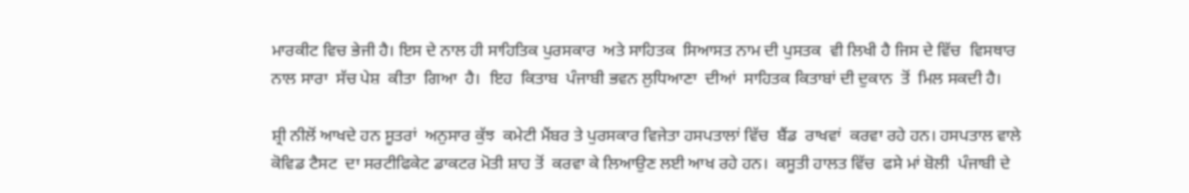ਮਾਰਕੀਟ ਵਿਚ ਭੇਜੀ ਹੈ। ਇਸ ਦੇ ਨਾਲ ਹੀ ਸਾਹਿਤਿਕ ਪੁਰਸਕਾਰ  ਅਤੇ ਸਾਹਿਤਕ  ਸਿਆਸਤ ਨਾਮ ਦੀ ਪੁਸਤਕ  ਵੀ ਲਿਖੀ ਹੈ ਜਿਸ ਦੇ ਵਿੱਚ  ਵਿਸਥਾਰ  ਨਾਲ ਸਾਰਾ  ਸੱਚ ਪੇਸ਼  ਕੀਤਾ  ਗਿਆ  ਹੈ।  ਇਹ  ਕਿਤਾਬ  ਪੰਜਾਬੀ ਭਵਨ ਲੁਧਿਆਣਾ  ਦੀਆਂ  ਸਾਹਿਤਕ ਕਿਤਾਬਾਂ ਦੀ ਦੁਕਾਨ  ਤੋਂ  ਮਿਲ ਸਕਦੀ ਹੈ।

ਸ਼੍ਰੀ ਨੀਲੋਂ ਆਖਦੇ ਹਨ ਸੂਤਰਾਂ  ਅਨੁਸਾਰ ਕੁੱਝ  ਕਮੇਟੀ ਮੈਂਬਰ ਤੇ ਪੁਰਸਕਾਰ ਵਿਜੇਤਾ ਹਸਪਤਾਲਾਂ ਵਿੱਚ  ਬੈਂਡ  ਰਾਖਵਾਂ  ਕਰਵਾ ਰਹੇ ਹਨ। ਹਸਪਤਾਲ ਵਾਲੇ ਕੋਵਿਡ ਟੈਸਟ  ਦਾ ਸਰਟੀਫਿਕੇਟ ਡਾਕਟਰ ਮੋਤੀ ਸ਼ਾਹ ਤੋਂ  ਕਰਵਾ ਕੇ ਲਿਆਉਣ ਲਈ ਆਖ ਰਹੇ ਹਨ।  ਕਸੂਤੀ ਹਾਲਤ ਵਿੱਚ  ਫਸੇ ਮਾਂ ਬੋਲੀ  ਪੰਜਾਬੀ ਦੇ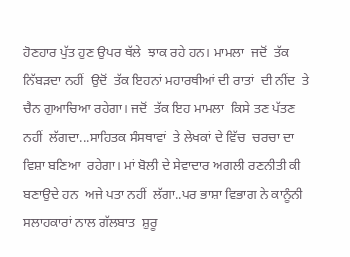ਹੋਣਹਾਰ ਪੁੱਤ ਹੁਣ ਉਪਰ ਥੱਲੇ  ਝਾਕ ਰਹੇ ਹਨ। ਮਾਮਲਾ  ਜਦੋਂ  ਤੱਕ ਨਿੱਬੜਦਾ ਨਹੀਂ  ਉਦੋਂ  ਤੱਕ ਇਹਨਾਂ ਮਹਾਰਥੀਆਂ ਦੀ ਰਾਤਾਂ  ਦੀ ਨੀਂਦ  ਤੇ ਚੈਨ ਗੁਆਚਿਆ ਰਹੇਗਾ। ਜਦੋਂ  ਤੱਕ ਇਹ ਮਾਮਲਾ  ਕਿਸੇ ਤਣ ਪੱਤਣ ਨਹੀਂ  ਲੱਗਦਾ...ਸਾਹਿਤਕ ਸੰਸਥਾਵਾਂ  ਤੇ ਲੇਖਕਾਂ ਦੇ ਵਿੱਚ  ਚਰਚਾ ਦਾ ਵਿਸ਼ਾ ਬਣਿਆ  ਰਹੇਗਾ। ਮਾਂ ਬੋਲੀ ਦੇ ਸੇਵਾਦਾਰ ਅਗਲੀ ਰਣਨੀਤੀ ਕੀ  ਬਣਾਉਦੇ ਹਨ  ਅਜੇ ਪਤਾ ਨਹੀਂ  ਲੱਗਾ..ਪਰ ਭਾਸ਼ਾ ਵਿਭਾਗ ਨੇ ਕਾਨੂੰਨੀ ਸਲਾਹਕਾਰਾਂ ਨਾਲ ਗੱਲਬਾਤ  ਸ਼ੁਰੂ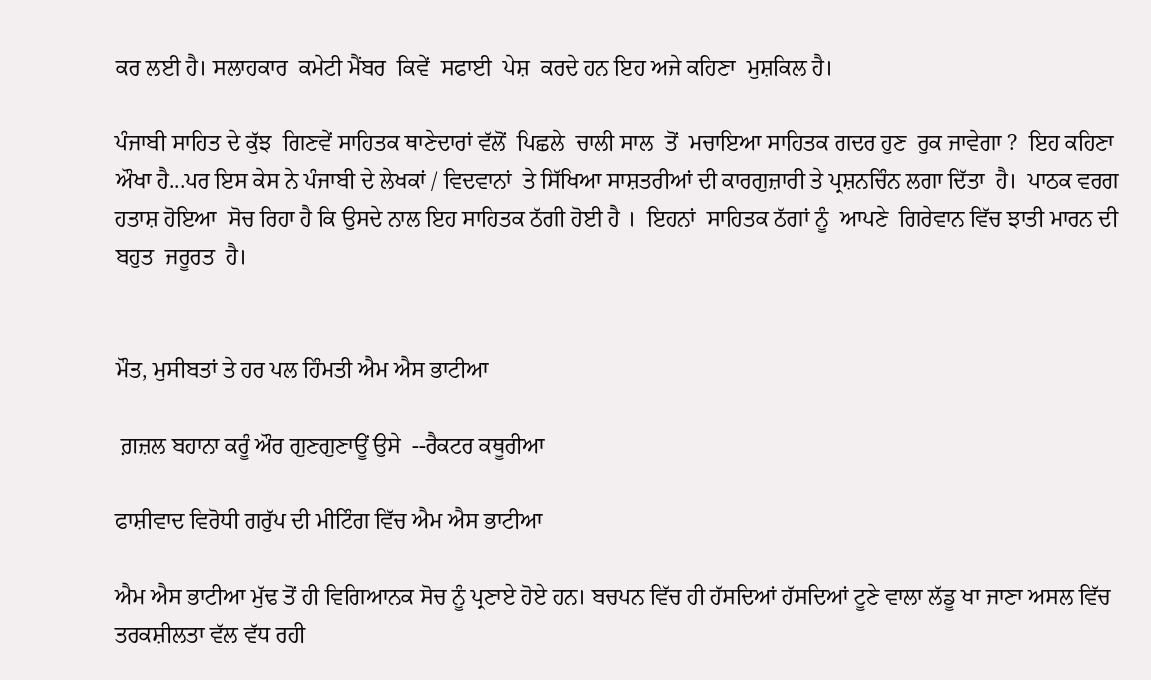ਕਰ ਲਈ ਹੈ। ਸਲਾਹਕਾਰ  ਕਮੇਟੀ ਮੈਂਬਰ  ਕਿਵੇਂ  ਸਫਾਈ  ਪੇਸ਼  ਕਰਦੇ ਹਨ ਇਹ ਅਜੇ ਕਹਿਣਾ  ਮੁਸ਼ਕਿਲ ਹੈ।

ਪੰਜਾਬੀ ਸਾਹਿਤ ਦੇ ਕੁੱਝ  ਗਿਣਵੇਂ ਸਾਹਿਤਕ ਥਾਣੇਦਾਰਾਂ ਵੱਲੋਂ  ਪਿਛਲੇ  ਚਾਲੀ ਸਾਲ  ਤੋਂ  ਮਚਾਇਆ ਸਾਹਿਤਕ ਗਦਰ ਹੁਣ  ਰੁਕ ਜਾਵੇਗਾ ?  ਇਹ ਕਹਿਣਾ  ਔਖਾ ਹੈ...ਪਰ ਇਸ ਕੇਸ ਨੇ ਪੰਜਾਬੀ ਦੇ ਲੇਖਕਾਂ / ਵਿਦਵਾਨਾਂ  ਤੇ ਸਿੱਖਿਆ ਸਾਸ਼ਤਰੀਆਂ ਦੀ ਕਾਰਗੁਜ਼ਾਰੀ ਤੇ ਪ੍ਰਸ਼ਨਚਿੰਨ ਲਗਾ ਦਿੱਤਾ  ਹੈ।  ਪਾਠਕ ਵਰਗ ਹਤਾਸ਼ ਹੋਇਆ  ਸੋਚ ਰਿਹਾ ਹੈ ਕਿ ਉਸਦੇ ਨਾਲ ਇਹ ਸਾਹਿਤਕ ਠੱਗੀ ਹੋਈ ਹੈ ।  ਇਹਨਾਂ  ਸਾਹਿਤਕ ਠੱਗਾਂ ਨੂੰ  ਆਪਣੇ  ਗਿਰੇਵਾਨ ਵਿੱਚ ਝਾਤੀ ਮਾਰਨ ਦੀ ਬਹੁਤ  ਜਰੂਰਤ  ਹੈ।


ਮੌਤ, ਮੁਸੀਬਤਾਂ ਤੇ ਹਰ ਪਲ ਹਿੰਮਤੀ ਐਮ ਐਸ ਭਾਟੀਆ

 ਗ਼ਜ਼ਲ ਬਹਾਨਾ ਕਰੂੰ ਔਰ ਗੁਣਗੁਣਾਊਂ ਉਸੇ  --ਰੈਕਟਰ ਕਥੂਰੀਆ

ਫਾਸ਼ੀਵਾਦ ਵਿਰੋਧੀ ਗਰੁੱਪ ਦੀ ਮੀਟਿੰਗ ਵਿੱਚ ਐਮ ਐਸ ਭਾਟੀਆ

ਐਮ ਐਸ ਭਾਟੀਆ ਮੁੱਢ ਤੋਂ ਹੀ ਵਿਗਿਆਨਕ ਸੋਚ ਨੂੰ ਪ੍ਰਣਾਏ ਹੋਏ ਹਨ। ਬਚਪਨ ਵਿੱਚ ਹੀ ਹੱਸਦਿਆਂ ਹੱਸਦਿਆਂ ਟੂਣੇ ਵਾਲਾ ਲੱਡੂ ਖਾ ਜਾਣਾ ਅਸਲ ਵਿੱਚ ਤਰਕਸ਼ੀਲਤਾ ਵੱਲ ਵੱਧ ਰਹੀ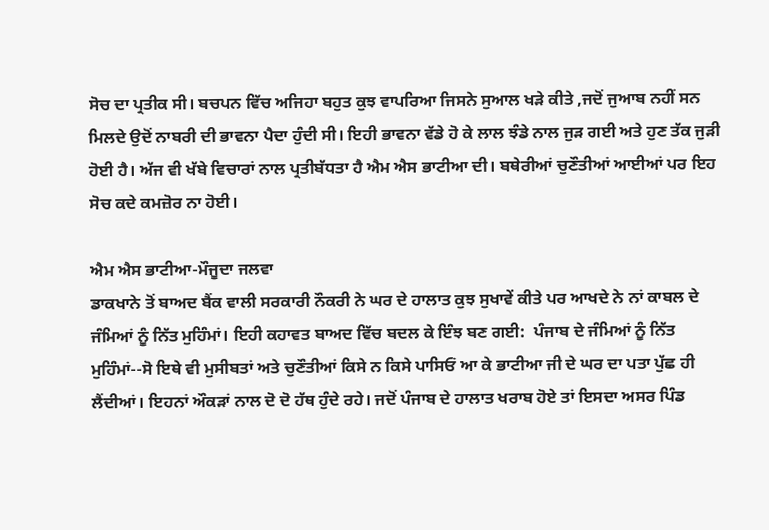ਸੋਚ ਦਾ ਪ੍ਰਤੀਕ ਸੀ। ਬਚਪਨ ਵਿੱਚ ਅਜਿਹਾ ਬਹੁਤ ਕੁਝ ਵਾਪਰਿਆ ਜਿਸਨੇ ਸੁਆਲ ਖੜੇ ਕੀਤੇ ,ਜਦੋਂ ਜੁਆਬ ਨਹੀਂ ਸਨ ਮਿਲਦੇ ਉਦੋਂ ਨਾਬਰੀ ਦੀ ਭਾਵਨਾ ਪੈਦਾ ਹੁੰਦੀ ਸੀ। ਇਹੀ ਭਾਵਨਾ ਵੱਡੇ ਹੋ ਕੇ ਲਾਲ ਝੰਡੇ ਨਾਲ ਜੁੜ ਗਈ ਅਤੇ ਹੁਣ ਤੱਕ ਜੁੜੀ ਹੋਈ ਹੈ। ਅੱਜ ਵੀ ਖੱਬੇ ਵਿਚਾਰਾਂ ਨਾਲ ਪ੍ਰਤੀਬੱਧਤਾ ਹੈ ਐਮ ਐਸ ਭਾਟੀਆ ਦੀ। ਬਥੇਰੀਆਂ ਚੁਣੌਤੀਆਂ ਆਈਆਂ ਪਰ ਇਹ ਸੋਚ ਕਦੇ ਕਮਜ਼ੋਰ ਨਾ ਹੋਈ।

ਐਮ ਐਸ ਭਾਟੀਆ-ਮੌਜੂਦਾ ਜਲਵਾ
ਡਾਕਖਾਨੇ ਤੋਂ ਬਾਅਦ ਬੈਂਕ ਵਾਲੀ ਸਰਕਾਰੀ ਨੌਕਰੀ ਨੇ ਘਰ ਦੇ ਹਾਲਾਤ ਕੁਝ ਸੁਖਾਵੇਂ ਕੀਤੇ ਪਰ ਆਖਦੇ ਨੇ ਨਾਂ ਕਾਬਲ ਦੇ ਜੰਮਿਆਂ ਨੂੰ ਨਿੱਤ ਮੁਹਿੰਮਾਂ। ਇਹੀ ਕਹਾਵਤ ਬਾਅਦ ਵਿੱਚ ਬਦਲ ਕੇ ਇੰਝ ਬਣ ਗਈ:  ਪੰਜਾਬ ਦੇ ਜੰਮਿਆਂ ਨੂੰ ਨਿੱਤ ਮੁਹਿੰਮਾਂ--ਸੋ ਇਥੇ ਵੀ ਮੁਸੀਬਤਾਂ ਅਤੇ ਚੁਣੌਤੀਆਂ ਕਿਸੇ ਨ ਕਿਸੇ ਪਾਸਿਓਂ ਆ ਕੇ ਭਾਟੀਆ ਜੀ ਦੇ ਘਰ ਦਾ ਪਤਾ ਪੁੱਛ ਹੀ ਲੈਂਦੀਆਂ। ਇਹਨਾਂ ਔਕੜਾਂ ਨਾਲ ਦੋ ਦੋ ਹੱਥ ਹੁੰਦੇ ਰਹੇ। ਜਦੋਂ ਪੰਜਾਬ ਦੇ ਹਾਲਾਤ ਖਰਾਬ ਹੋਏ ਤਾਂ ਇਸਦਾ ਅਸਰ ਪਿੰਡ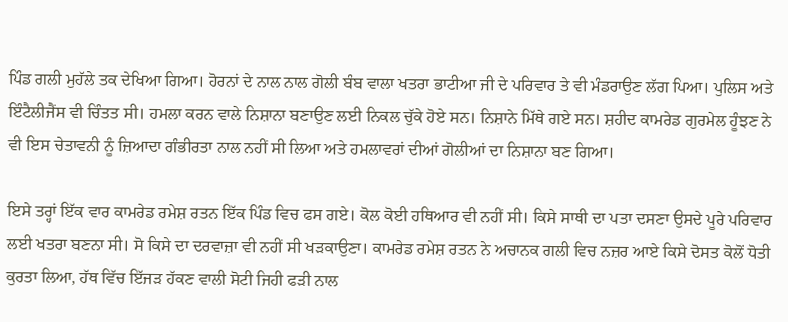ਪਿੰਡ ਗਲੀ ਮੁਹੱਲੇ ਤਕ ਦੇਖਿਆ ਗਿਆ। ਹੋਰਨਾਂ ਦੇ ਨਾਲ ਨਾਲ ਗੋਲੀ ਬੰਬ ਵਾਲਾ ਖਤਰਾ ਭਾਟੀਆ ਜੀ ਦੇ ਪਰਿਵਾਰ ਤੇ ਵੀ ਮੰਡਰਾਉਣ ਲੱਗ ਪਿਆ। ਪੁਲਿਸ ਅਤੇ ਇੰਟੈਲੀਜੈਂਸ ਵੀ ਚਿੰਤਤ ਸੀ। ਹਮਲਾ ਕਰਨ ਵਾਲੇ ਨਿਸ਼ਾਨਾ ਬਣਾਉਣ ਲਈ ਨਿਕਲ ਚੁੱਕੇ ਹੋਏ ਸਨ। ਨਿਸ਼ਾਨੇ ਮਿੱਥੇ ਗਏ ਸਨ। ਸ਼ਹੀਦ ਕਾਮਰੇਡ ਗੁਰਮੇਲ ਹੂੰਝਣ ਨੇ ਵੀ ਇਸ ਚੇਤਾਵਨੀ ਨੂੰ ਜ਼ਿਆਦਾ ਗੰਭੀਰਤਾ ਨਾਲ ਨਹੀਂ ਸੀ ਲਿਆ ਅਤੇ ਹਮਲਾਵਰਾਂ ਦੀਆਂ ਗੋਲੀਆਂ ਦਾ ਨਿਸ਼ਾਨਾ ਬਣ ਗਿਆ।

ਇਸੇ ਤਰ੍ਹਾਂ ਇੱਕ ਵਾਰ ਕਾਮਰੇਡ ਰਮੇਸ਼ ਰਤਨ ਇੱਕ ਪਿੰਡ ਵਿਚ ਫਸ ਗਏ। ਕੋਲ ਕੋਈ ਹਥਿਆਰ ਵੀ ਨਹੀਂ ਸੀ। ਕਿਸੇ ਸਾਥੀ ਦਾ ਪਤਾ ਦਸਣਾ ਉਸਦੇ ਪੂਰੇ ਪਰਿਵਾਰ ਲਈ ਖਤਰਾ ਬਣਨਾ ਸੀ। ਸੋ ਕਿਸੇ ਦਾ ਦਰਵਾਜ਼ਾ ਵੀ ਨਹੀਂ ਸੀ ਖੜਕਾਉਣਾ। ਕਾਮਰੇਡ ਰਮੇਸ਼ ਰਤਨ ਨੇ ਅਚਾਨਕ ਗਲੀ ਵਿਚ ਨਜ਼ਰ ਆਏ ਕਿਸੇ ਦੋਸਤ ਕੋਲੋਂ ਧੋਤੀ ਕੁਰਤਾ ਲਿਆ, ਹੱਥ ਵਿੱਚ ਇੱਜੜ ਹੱਕਣ ਵਾਲੀ ਸੋਟੀ ਜਿਹੀ ਫੜੀ ਨਾਲ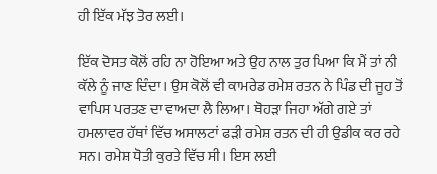ਹੀ ਇੱਕ ਮੱਝ ਤੋਰ ਲਈ।

ਇੱਕ ਦੋਸਤ ਕੋਲੋਂ ਰਹਿ ਨਾ ਹੋਇਆ ਅਤੇ ਉਹ ਨਾਲ ਤੁਰ ਪਿਆ ਕਿ ਮੈਂ ਤਾਂ ਨੀ ਕੱਲੇ ਨੂੰ ਜਾਣ ਦਿੰਦਾ। ਉਸ ਕੋਲੋਂ ਵੀ ਕਾਮਰੇਡ ਰਮੇਸ਼ ਰਤਨ ਨੇ ਪਿੰਡ ਦੀ ਜੂਹ ਤੋਂ ਵਾਪਿਸ ਪਰਤਣ ਦਾ ਵਾਅਦਾ ਲੈ ਲਿਆ। ਥੋਹੜਾ ਜਿਹਾ ਅੱਗੇ ਗਏ ਤਾਂ ਹਮਲਾਵਰ ਹੱਥਾਂ ਵਿੱਚ ਅਸਾਲਟਾਂ ਫੜੀ ਰਮੇਸ਼ ਰਤਨ ਦੀ ਹੀ ਉਡੀਕ ਕਰ ਰਹੇ ਸਨ। ਰਮੇਸ਼ ਧੋਤੀ ਕੁਰਤੇ ਵਿੱਚ ਸੀ। ਇਸ ਲਈ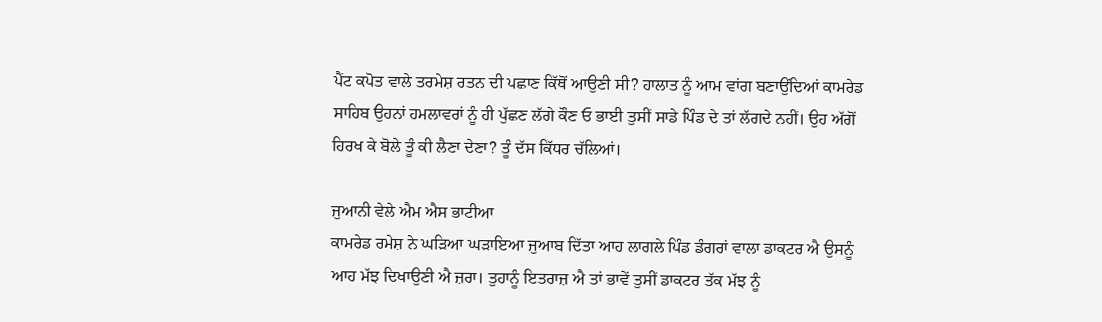ਪੈਂਟ ਕਪੋਤ ਵਾਲੇ ਤਰਮੇਸ਼ ਰਤਨ ਦੀ ਪਛਾਣ ਕਿੱਥੋਂ ਆਉਣੀ ਸੀ? ਹਾਲਾਤ ਨੂੰ ਆਮ ਵਾਂਗ ਬਣਾਉਂਦਿਆਂ ਕਾਮਰੇਡ ਸਾਹਿਬ ਉਹਨਾਂ ਹਮਲਾਵਰਾਂ ਨੂੰ ਹੀ ਪੁੱਛਣ ਲੱਗੇ ਕੌਣ ਓ ਭਾਈ ਤੁਸੀਂ ਸਾਡੇ ਪਿੰਡ ਦੇ ਤਾਂ ਲੱਗਦੇ ਨਹੀਂ। ਉਹ ਅੱਗੋਂ ਹਿਰਖ ਕੇ ਬੋਲੇ ਤੂੰ ਕੀ ਲੈਣਾ ਦੇਣਾ? ਤੂੰ ਦੱਸ ਕਿੱਧਰ ਚੱਲਿਆਂ।

ਜੁਆਨੀ ਵੇਲੇ ਐਮ ਐਸ ਭਾਟੀਆ
ਕਾਮਰੇਡ ਰਮੇਸ਼ ਨੇ ਘੜਿਆ ਘੜਾਇਆ ਜੁਆਬ ਦਿੱਤਾ ਆਹ ਲਾਗਲੇ ਪਿੰਡ ਡੰਗਰਾਂ ਵਾਲਾ ਡਾਕਟਰ ਐ ਉਸਨੂੰ ਆਹ ਮੱਝ ਦਿਖਾਉਣੀ ਐ ਜ਼ਰਾ। ਤੁਹਾਨੂੰ ਇਤਰਾਜ਼ ਐ ਤਾਂ ਭਾਵੇਂ ਤੁਸੀਂ ਡਾਕਟਰ ਤੱਕ ਮੱਝ ਨੂੰ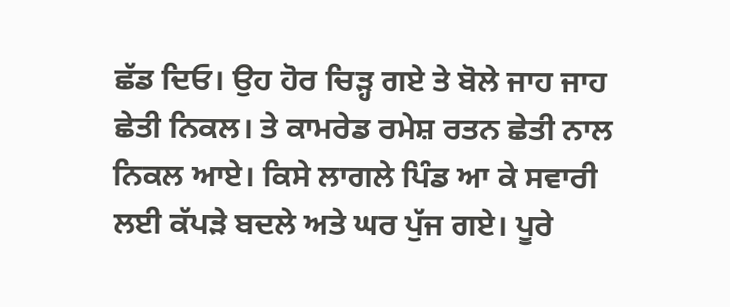ਛੱਡ ਦਿਓ। ਉਹ ਹੋਰ ਚਿੜ੍ਹ ਗਏ ਤੇ ਬੋਲੇ ਜਾਹ ਜਾਹ ਛੇਤੀ ਨਿਕਲ। ਤੇ ਕਾਮਰੇਡ ਰਮੇਸ਼ ਰਤਨ ਛੇਤੀ ਨਾਲ ਨਿਕਲ ਆਏ। ਕਿਸੇ ਲਾਗਲੇ ਪਿੰਡ ਆ ਕੇ ਸਵਾਰੀ ਲਈ ਕੱਪੜੇ ਬਦਲੇ ਅਤੇ ਘਰ ਪੁੱਜ ਗਏ। ਪੂਰੇ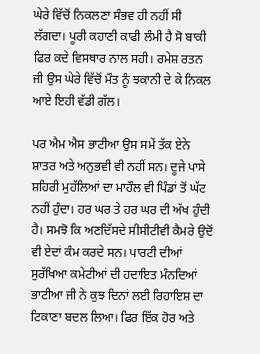ਘੇਰੇ ਵਿੱਚੋਂ ਨਿਕਲਣਾ ਸੰਭਵ ਹੀ ਨਹੀਂ ਸੀ ਲੱਗਦਾ। ਪੂਰੀ ਕਹਾਣੀ ਕਾਫੀ ਲੰਮੀ ਹੈ ਸੋ ਬਾਕੀ ਫਿਰ ਕਦੇ ਵਿਸਥਾਰ ਨਾਲ ਸਹੀ। ਰਮੇਸ਼ ਰਤਨ ਜੀ ਉਸ ਘੇਰੇ ਵਿੱਚੋਂ ਮੌਤ ਨੂੰ ਝਕਾਨੀ ਦੇ ਕੇ ਨਿਕਲ ਆਏ ਇਹੀ ਵੱਡੀ ਗੱਲ।

ਪਰ ਐਮ ਐਸ ਭਾਟੀਆ ਉਸ ਸਮੇਂ ਤੱਕ ਏਨੇ ਸ਼ਾਤਰ ਅਤੇ ਅਨੁਭਵੀ ਵੀ ਨਹੀਂ ਸਨ। ਦੂਜੇ ਪਾਸੇ ਸ਼ਹਿਰੀ ਮੁਹੱਲਿਆਂ ਦਾ ਮਾਹੌਲ ਵੀ ਪਿੰਡਾਂ ਤੋਂ ਘੱਟ ਨਹੀਂ ਹੁੰਦਾ। ਹਰ ਘਰ ਤੇ ਹਰ ਘਰ ਦੀ ਅੱਖ ਹੁੰਦੀ ਹੈ। ਸਮਝੋ ਕਿ ਅਣਦਿੱਸਦੇ ਸੀਸੀਟੀਵੀ ਕੈਮਰੇ ਉਦੋਂ ਵੀ ਏਦਾਂ ਕੰਮ ਕਰਦੇ ਸਨ। ਪਾਰਟੀ ਦੀਆਂ ਸੁਰੱਖਿਆ ਕਮੇਟੀਆਂ ਦੀ ਹਦਾਇਤ ਮੰਨਦਿਆਂ ਭਾਟੀਆ ਜੀ ਨੇ ਕੁਝ ਦਿਨਾਂ ਲਈ ਰਿਹਾਇਸ਼ ਦਾ ਟਿਕਾਣਾ ਬਦਲ ਲਿਆ। ਫਿਰ ਇੱਕ ਹੋਰ ਅਤੇ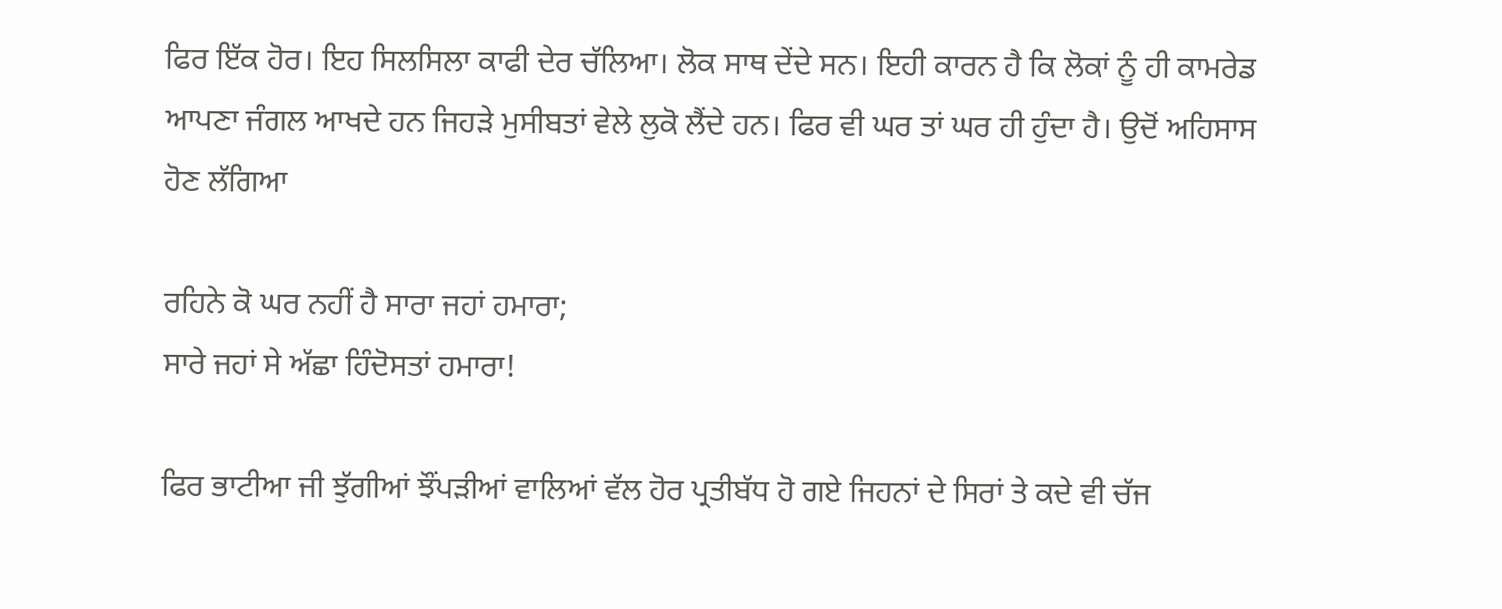ਫਿਰ ਇੱਕ ਹੋਰ। ਇਹ ਸਿਲਸਿਲਾ ਕਾਫੀ ਦੇਰ ਚੱਲਿਆ। ਲੋਕ ਸਾਥ ਦੇਂਦੇ ਸਨ। ਇਹੀ ਕਾਰਨ ਹੈ ਕਿ ਲੋਕਾਂ ਨੂੰ ਹੀ ਕਾਮਰੇਡ ਆਪਣਾ ਜੰਗਲ ਆਖਦੇ ਹਨ ਜਿਹੜੇ ਮੁਸੀਬਤਾਂ ਵੇਲੇ ਲੁਕੋ ਲੈਂਦੇ ਹਨ। ਫਿਰ ਵੀ ਘਰ ਤਾਂ ਘਰ ਹੀ ਹੁੰਦਾ ਹੈ। ਉਦੋਂ ਅਹਿਸਾਸ ਹੋਣ ਲੱਗਿਆ

ਰਹਿਨੇ ਕੋ ਘਰ ਨਹੀਂ ਹੈ ਸਾਰਾ ਜਹਾਂ ਹਮਾਰਾ;                                                                                                      ਸਾਰੇ ਜਹਾਂ ਸੇ ਅੱਛਾ ਹਿੰਦੋਸਤਾਂ ਹਮਾਰਾ!

ਫਿਰ ਭਾਟੀਆ ਜੀ ਝੁੱਗੀਆਂ ਝੌਂਪੜੀਆਂ ਵਾਲਿਆਂ ਵੱਲ ਹੋਰ ਪ੍ਰਤੀਬੱਧ ਹੋ ਗਏ ਜਿਹਨਾਂ ਦੇ ਸਿਰਾਂ ਤੇ ਕਦੇ ਵੀ ਚੱਜ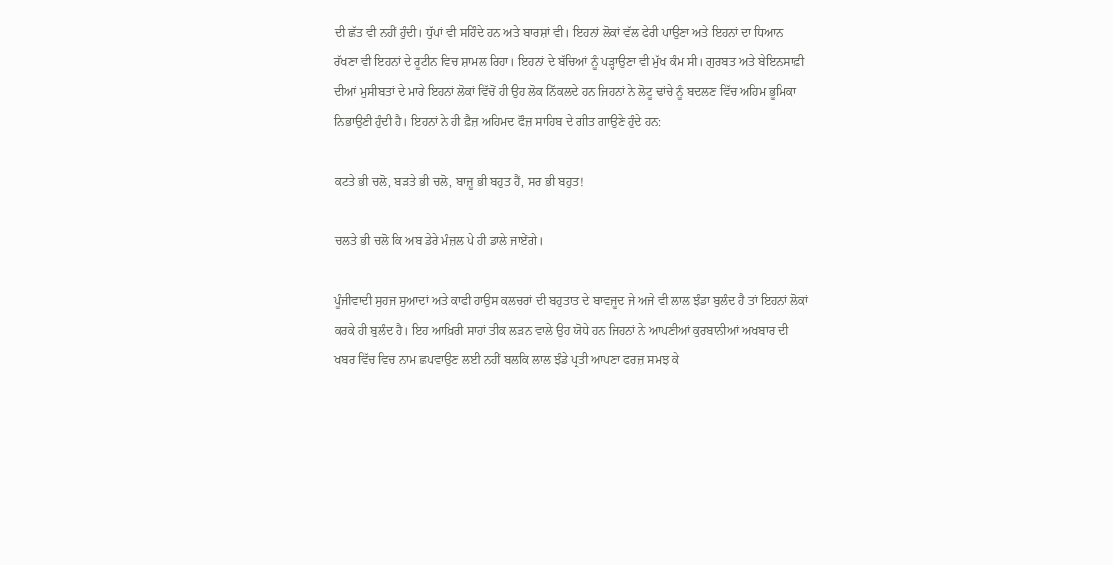ਦੀ ਛੱਤ ਵੀ ਨਹੀਂ ਹੁੰਦੀ। ਧੁੱਪਾਂ ਵੀ ਸਹਿੰਦੇ ਹਨ ਅਤੇ ਬਾਰਸ਼ਾਂ ਵੀ। ਇਹਨਾਂ ਲੋਕਾਂ ਵੱਲ ਫੇਰੀ ਪਾਉਣਾ ਅਤੇ ਇਹਨਾਂ ਦਾ ਧਿਆਨ ਰੱਖਣਾ ਵੀ ਇਹਨਾਂ ਦੇ ਰੂਟੀਨ ਵਿਚ ਸ਼ਾਮਲ ਰਿਹਾ। ਇਹਨਾਂ ਦੇ ਬੱਚਿਆਂ ਨੂੰ ਪੜ੍ਹਾਉਣਾ ਵੀ ਮੁੱਖ ਕੰਮ ਸੀ। ਗੁਰਬਤ ਅਤੇ ਬੇਇਨਸਾਫ਼ੀ ਦੀਆਂ ਮੁਸੀਬਤਾਂ ਦੇ ਮਾਰੇ ਇਹਨਾਂ ਲੋਕਾਂ ਵਿੱਚੋਂ ਹੀ ਉਹ ਲੋਕ ਨਿੱਕਲਦੇ ਹਨ ਜਿਹਨਾਂ ਨੇ ਲੋਟੂ ਢਾਂਚੇ ਨੂੰ ਬਦਲਣ ਵਿੱਚ ਅਹਿਮ ਭੂਮਿਕਾ ਨਿਭਾਉਣੀ ਹੁੰਦੀ ਹੈ। ਇਹਨਾਂ ਨੇ ਹੀ ਫ਼ੈਜ਼ ਅਹਿਮਦ ਫੌਜ਼ ਸਾਹਿਬ ਦੇ ਗੀਤ ਗਾਉਣੇ ਹੁੰਦੇ ਹਨ:

ਕਟਤੇ ਭੀ ਚਲੋ, ਬੜਤੇ ਭੀ ਚਲੋ, ਬਾਜ਼ੂ ਭੀ ਬਹੁਤ ਹੈਂ, ਸਰ ਭੀ ਬਹੁਤ!

ਚਲਤੇ ਭੀ ਚਲੋ ਕਿ ਅਬ ਡੇਰੇ ਮੰਜ਼ਲ ਪੇ ਹੀ ਡਾਲੇ ਜਾਏਂਗੇ।

ਪੂੰਜੀਵਾਦੀ ਸੁਹਜ ਸੁਆਦਾਂ ਅਤੇ ਕਾਫੀ ਹਾਉਸ ਕਲਚਰਾਂ ਦੀ ਬਹੁਤਾਤ ਦੇ ਬਾਵਜੂਦ ਜੇ ਅਜੇ ਵੀ ਲਾਲ ਝੰਡਾ ਬੁਲੰਦ ਹੈ ਤਾਂ ਇਹਨਾਂ ਲੋਕਾਂ ਕਰਕੇ ਹੀ ਬੁਲੰਦ ਹੈ। ਇਹ ਆਖ਼ਿਰੀ ਸਾਹਾਂ ਤੀਕ ਲੜਨ ਵਾਲੇ ਉਹ ਯੋਧੇ ਹਨ ਜਿਹਨਾਂ ਨੇ ਆਪਣੀਆਂ ਕੁਰਬਾਨੀਆਂ ਅਖਬਾਰ ਦੀ ਖਬਰ ਵਿੱਚ ਵਿਚ ਨਾਮ ਛਪਵਾਉਣ ਲਈ ਨਹੀਂ ਬਲਕਿ ਲਾਲ ਝੰਡੇ ਪ੍ਰਤੀ ਆਪਣਾ ਫਰਜ਼ ਸਮਝ ਕੇ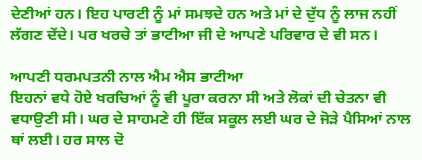ਦੇਣੀਆਂ ਹਨ। ਇਹ ਪਾਰਟੀ ਨੂੰ ਮਾਂ ਸਮਝਦੇ ਹਨ ਅਤੇ ਮਾਂ ਦੇ ਦੁੱਧ ਨੂੰ ਲਾਜ ਨਹੀਂ ਲੱਗਣ ਦੇਂਦੇ। ਪਰ ਖਰਚੇ ਤਾਂ ਭਾਟੀਆ ਜੀ ਦੇ ਆਪਣੇ ਪਰਿਵਾਰ ਦੇ ਵੀ ਸਨ।

ਆਪਣੀ ਧਰਮਪਤਨੀ ਨਾਲ ਐਮ ਐਸ ਭਾਟੀਆ
ਇਹਨਾਂ ਵਧੇ ਹੋਏ ਖਰਚਿਆਂ ਨੂੰ ਵੀ ਪੂਰਾ ਕਰਨਾ ਸੀ ਅਤੇ ਲੋਕਾਂ ਦੀ ਚੇਤਨਾ ਵੀ ਵਧਾਉਣੀ ਸੀ। ਘਰ ਦੇ ਸਾਹਮਣੇ ਹੀ ਇੱਕ ਸਕੂਲ ਲਈ ਘਰ ਦੇ ਜੋੜੇ ਪੈਸਿਆਂ ਨਾਲ ਥਾਂ ਲਈ। ਹਰ ਸਾਲ ਦੋ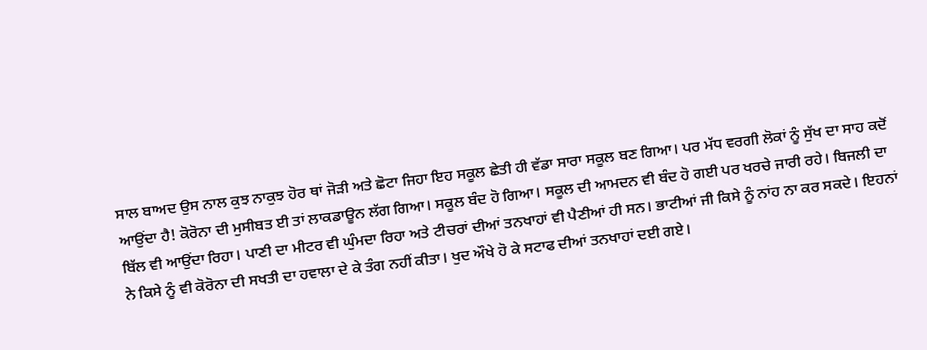ਸਾਲ ਬਾਅਦ ਉਸ ਨਾਲ ਕੁਝ ਨਾਕੁਝ ਹੋਰ ਥਾਂ ਜੋੜੀ ਅਤੇ ਛੋਟਾ ਜਿਹਾ ਇਹ ਸਕੂਲ ਛੇਤੀ ਹੀ ਵੱਡਾ ਸਾਰਾ ਸਕੂਲ ਬਣ ਗਿਆ। ਪਰ ਮੱਧ ਵਰਗੀ ਲੋਕਾਂ ਨੂੰ ਸੁੱਖ ਦਾ ਸਾਹ ਕਦੋਂ ਆਉਂਦਾ ਹੈ! ਕੋਰੋਨਾ ਦੀ ਮੁਸੀਬਤ ਈ ਤਾਂ ਲਾਕਡਾਊਨ ਲੱਗ ਗਿਆ। ਸਕੂਲ ਬੰਦ ਹੋ ਗਿਆ। ਸਕੂਲ ਦੀ ਆਮਦਨ ਵੀ ਬੰਦ ਹੋ ਗਈ ਪਰ ਖਰਚੇ ਜਾਰੀ ਰਹੇ। ਬਿਜਲੀ ਦਾ ਬਿੱਲ ਵੀ ਆਉਂਦਾ ਰਿਹਾ। ਪਾਣੀ ਦਾ ਮੀਟਰ ਵੀ ਘੁੰਮਦਾ ਰਿਹਾ ਅਤੇ ਟੀਚਰਾਂ ਦੀਆਂ ਤਨਖਾਹਾਂ ਵੀ ਪੈਣੀਆਂ ਹੀ ਸਨ। ਭਾਟੀਆਂ ਜੀ ਕਿਸੇ ਨੂੰ ਨਾਂਹ ਨਾ ਕਰ ਸਕਦੇ। ਇਹਨਾਂ ਨੇ ਕਿਸੇ ਨੂੰ ਵੀ ਕੋਰੋਨਾ ਦੀ ਸਖਤੀ ਦਾ ਹਵਾਲਾ ਦੇ ਕੇ ਤੰਗ ਨਹੀਂ ਕੀਤਾ। ਖੁਦ ਔਖੇ ਹੋ ਕੇ ਸਟਾਫ ਦੀਆਂ ਤਨਖਾਹਾਂ ਦਈ ਗਏ।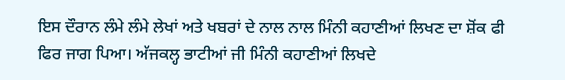ਇਸ ਦੌਰਾਨ ਲੰਮੇ ਲੰਮੇ ਲੇਖਾਂ ਅਤੇ ਖਬਰਾਂ ਦੇ ਨਾਲ ਨਾਲ ਮਿੰਨੀ ਕਹਾਣੀਆਂ ਲਿਖਣ ਦਾ ਸ਼ੋਂਕ ਫੀ ਫਿਰ ਜਾਗ ਪਿਆ। ਅੱਜਕਲ੍ਹ ਭਾਟੀਆਂ ਜੀ ਮਿੰਨੀ ਕਹਾਣੀਆਂ ਲਿਖਦੇ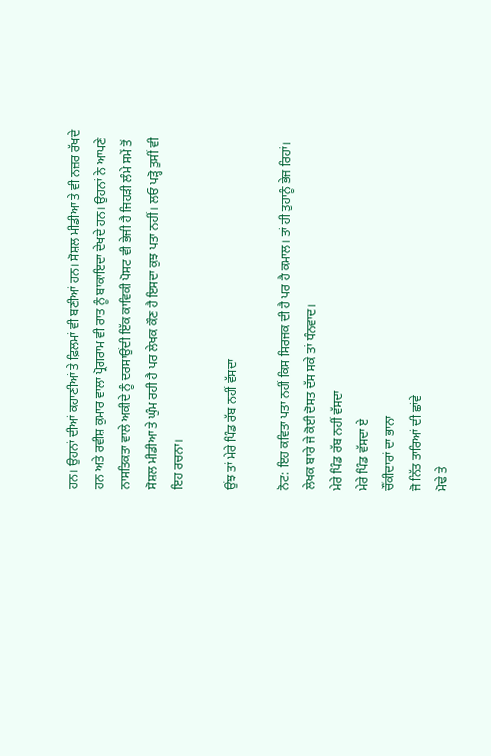ਹਨ। ਉਹਨਾਂ ਦੀਆਂ ਕਹਾਣੀਆਂ ਤੇ ਫ਼ਿਲਮਾਂ ਵੀ ਬਣੀਆਂ ਹਨ। ਸੋਸ਼ਲ ਮੀਡੀਆ ਤੇ ਵੀ ਨਜ਼ਰ ਰੱਖਦੇ ਹਨ ਅਤੇ ਰਵੀਸ਼ ਕੁਮਾਰ ਵਾਲਾ ਪ੍ਰੋਗਰਾਮ ਵੀ ਰਾਤ ਨੂੰ ਬਾਕਾਇਦਾ ਦੇਖਦੇ ਹਨ। ਉਹਨਾਂ ਨੇ ਆਪਣੇ ਨਾਸਤਿਕਤਾ ਵਾਲੇ ਅਕੀਦੇ ਨੂੰ ਦਰਸਾਉਂਦੀ ਇੱਕ ਕਾਵਿਕੀ ਪੋਸਟ ਵੀ ਭੇਜੀ ਹੈ ਜਿਹੜੀ ਲੰਮੇ ਸਮੇਂ ਤੋਂ ਸੋਸ਼ਲ ਮੀਡੀਆ ਤੇ ਘੁੰਮ ਰਹੀ ਹੈ ਪਰ ਲੇਖਕ ਕੌਣ ਹੈ ਇਸਦਾ ਕੁਝ ਪਤਾ ਨਹੀਂ। ਲਓ ਪੜ੍ਹੋ ਤੁਸੀਂ ਵੀ ਇਹ ਰਚਨਾ।

ਉਂਝ ਤਾਂ ਮੇਰੇ ਪਿੰਡ ਰੱਬ ਨਹੀਂ ਵੱਸਦਾ

ਨੋਟ: ਇਹ ਕਵਿਤਾ ਪਤਾ ਨਹੀਂ ਕਿਸ ਸਿਰਜਕ ਦੀ ਹੈ ਪਰ ਹੈ ਕਮਾਲ। ਤਾਂ ਹੀ ਤੁਹਾਨੂੰ ਭੇਜ ਰਿਹਾਂ।
ਲੇਖਕ ਬਾਰੇ ਜੇ ਕੋਈ ਦੋਸਤ ਦੱਸ ਸਕੇ ਤਾਂ ਧੰਨਵਾਦ।
ਮੇਰੇ ਪਿੰਡ ਰੱਬ ਨਹੀਂ ਵੱਸਦਾ
ਮੇਰੇ ਪਿੰਡ ਵੱਸਦਾ ਏ
ਚੌਂਕੀਦਾਰਾਂ ਦਾ ਭਾਨਾ
ਜੋ ਨਿੱਤ ਤਾਰਿਆਂ ਦੀ ਛਾਂਵੇ
ਮੋਢੇ ਤੇ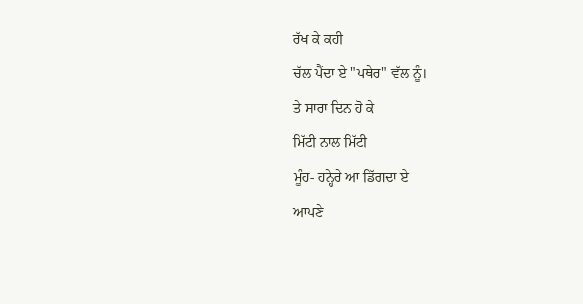ਰੱਖ ਕੇ ਕਹੀ
ਚੱਲ ਪੈਂਦਾ ਏ "ਪਥੇਰ" ਵੱਲ ਨੂੰ।
ਤੇ ਸਾਰਾ ਦਿਨ ਹੋ ਕੇ
ਮਿੱਟੀ ਨਾਲ ਮਿੱਟੀ
ਮੂੰਹ- ਹਨ੍ਹੇਰੇ ਆ ਡਿੱਗਦਾ ਏ
ਆਪਣੇ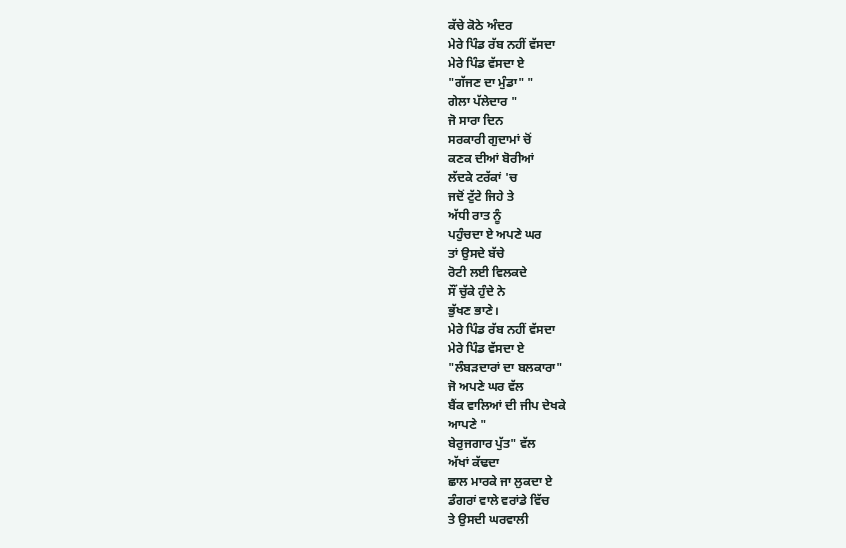ਕੱਚੇ ਕੋਠੇ ਅੰਦਰ
ਮੇਰੇ ਪਿੰਡ ਰੱਬ ਨਹੀਂ ਵੱਸਦਾ
ਮੇਰੇ ਪਿੰਡ ਵੱਸਦਾ ਏ
"ਗੱਜਣ ਦਾ ਮੁੰਡਾ" "
ਗੇਲਾ ਪੱਲੇਦਾਰ "
ਜੋ ਸਾਰਾ ਦਿਨ
ਸਰਕਾਰੀ ਗੁਦਾਮਾਂ ਚੋਂ
ਕਣਕ ਦੀਆਂ ਬੋਰੀਆਂ
ਲੱਦਕੇ ਟਰੱਕਾਂ 'ਚ
ਜਦੋਂ ਟੁੱਟੇ ਜਿਹੇ ਤੇ
ਅੱਧੀ ਰਾਤ ਨੂੰ
ਪਹੁੰਚਦਾ ਏ ਅਪਣੇ ਘਰ
ਤਾਂ ਉਸਦੇ ਬੱਚੇ
ਰੋਟੀ ਲਈ ਵਿਲਕਦੇ
ਸੌਂ ਚੁੱਕੇ ਹੁੰਦੇ ਨੇ
ਭੁੱਖਣ ਭਾਣੇ।
ਮੇਰੇ ਪਿੰਡ ਰੱਬ ਨਹੀਂ ਵੱਸਦਾ
ਮੇਰੇ ਪਿੰਡ ਵੱਸਦਾ ਏ
"ਲੰਬੜਦਾਰਾਂ ਦਾ ਬਲਕਾਰਾ"
ਜੋ ਅਪਣੇ ਘਰ ਵੱਲ
ਬੈਂਕ ਵਾਲਿਆਂ ਦੀ ਜੀਪ ਦੇਖਕੇ
ਆਪਣੇ "
ਬੇਰੁਜਗਾਰ ਪੁੱਤ" ਵੱਲ
ਅੱਖਾਂ ਕੱਢਦਾ
ਛਾਲ ਮਾਰਕੇ ਜਾ ਲੁਕਦਾ ਏ
ਡੰਗਰਾਂ ਵਾਲੇ ਵਰਾਂਡੇ ਵਿੱਚ
ਤੇ ਉਸਦੀ ਘਰਵਾਲੀ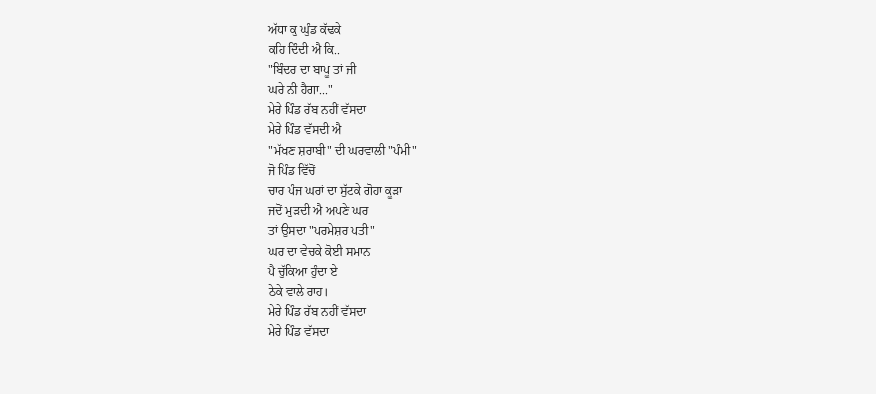ਅੱਧਾ ਕੁ ਘੁੰਡ ਕੱਢਕੇ
ਕਹਿ ਦਿੰਦੀ ਐ ਕਿ..
"ਬਿੰਦਰ ਦਾ ਬਾਪੂ ਤਾਂ ਜੀ
ਘਰੇ ਨੀ ਹੈਗਾ..."
ਮੇਰੇ ਪਿੰਡ ਰੱਬ ਨਹੀਂ ਵੱਸਦਾ
ਮੇਰੇ ਪਿੰਡ ਵੱਸਦੀ ਐ
"ਮੱਖਣ ਸ਼ਰਾਬੀ" ਦੀ ਘਰਵਾਲੀ "ਪੰਮੀ"
ਜੋ ਪਿੰਡ ਵਿੱਚੋਂ
ਚਾਰ ਪੰਜ ਘਰਾਂ ਦਾ ਸੁੱਟਕੇ ਗੋਹਾ ਕੂੜਾ
ਜਦੋਂ ਮੁੜਦੀ ਐ ਅਪਣੇ ਘਰ
ਤਾਂ ਉਸਦਾ "ਪਰਮੇਸ਼ਰ ਪਤੀ"
ਘਰ ਦਾ ਵੇਚਕੇ ਕੋਈ ਸਮਾਨ
ਪੈ ਚੁੱਕਿਆ ਹੁੰਦਾ ਏ
ਠੇਕੇ ਵਾਲੇ ਰਾਹ।
ਮੇਰੇ ਪਿੰਡ ਰੱਬ ਨਹੀਂ ਵੱਸਦਾ
ਮੇਰੇ ਪਿੰਡ ਵੱਸਦਾ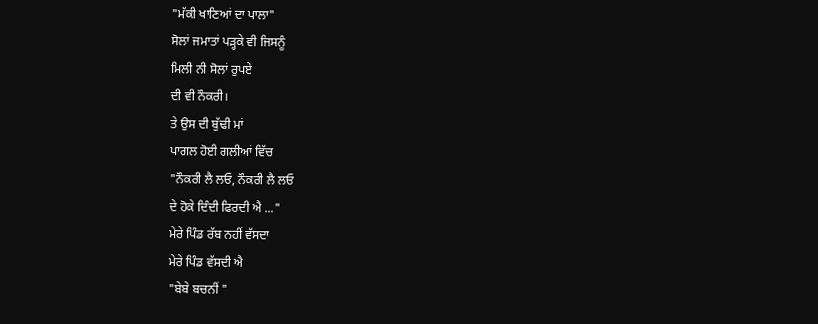"ਮੱਕੀ ਖਾਣਿਆਂ ਦਾ ਪਾਲਾ"
ਸੋਲਾਂ ਜਮਾਤਾਂ ਪੜ੍ਹਕੇ ਵੀ ਜਿਸਨੂੰ
ਮਿਲੀ ਨੀ ਸੋਲਾਂ ਰੁਪਏ
ਦੀ ਵੀ ਨੌਕਰੀ।
ਤੇ ਉਸ ਦੀ ਬੁੱਢੀ ਮਾਂ
ਪਾਗਲ ਹੋਈ ਗਲੀਆਂ ਵਿੱਚ
"ਨੌਕਰੀ ਲੈ ਲਓ, ਨੌਕਰੀ ਲੈ ਲਓ
ਦੇ ਹੋਕੇ ਦਿੰਦੀ ਫਿਰਦੀ ਐ ..."
ਮੇਰੇ ਪਿੰਡ ਰੱਬ ਨਹੀਂ ਵੱਸਦਾ
ਮੇਰੇ ਪਿੰਡ ਵੱਸਦੀ ਐ
"ਬੇਬੇ ਬਚਨੀਂ "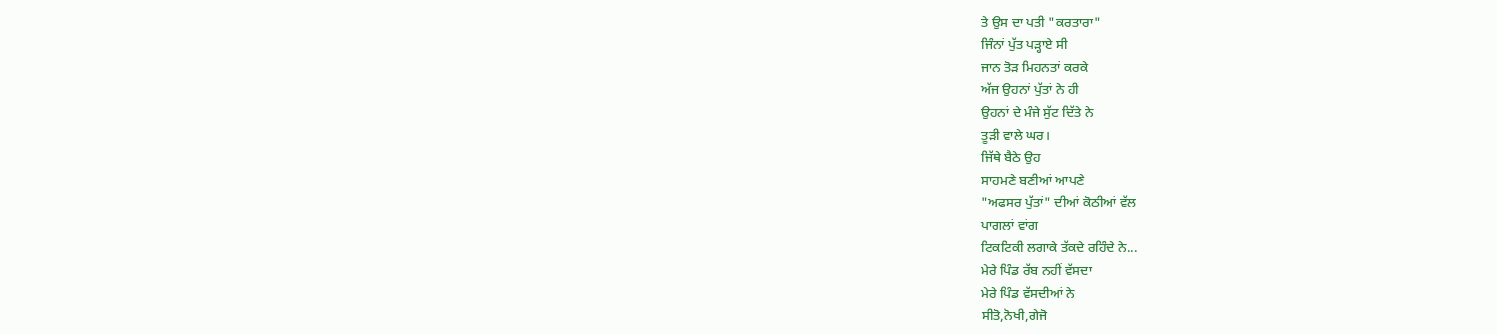ਤੇ ਉਸ ਦਾ ਪਤੀ "ਕਰਤਾਰਾ"
ਜਿੰਨਾਂ ਪੁੱਤ ਪੜ੍ਹਾਏ ਸੀ
ਜਾਨ ਤੋੜ ਮਿਹਨਤਾਂ ਕਰਕੇ
ਅੱਜ ਉਹਨਾਂ ਪੁੱਤਾਂ ਨੇ ਹੀ
ਉਹਨਾਂ ਦੇ ਮੰਜੇ ਸੁੱਟ ਦਿੱਤੇ ਨੇ
ਤੂੜੀ ਵਾਲੇ ਘਰ।
ਜਿੱਥੇ ਬੈਠੇ ਉਹ
ਸਾਹਮਣੇ ਬਣੀਆਂ ਆਪਣੇ
"ਅਫਸਰ ਪੁੱਤਾਂ" ਦੀਆਂ ਕੋਠੀਆਂ ਵੱਲ
ਪਾਗਲਾਂ ਵਾਂਗ
ਟਿਕਟਿਕੀ ਲਗਾਕੇ ਤੱਕਦੇ ਰਹਿੰਦੇ ਨੇ...
ਮੇਰੇ ਪਿੰਡ ਰੱਬ ਨਹੀਂ ਵੱਸਦਾ
ਮੇਰੇ ਪਿੰਡ ਵੱਸਦੀਆਂ ਨੇ
ਸੀਤੋ,ਨੋਖੀ,ਗੇਜੋ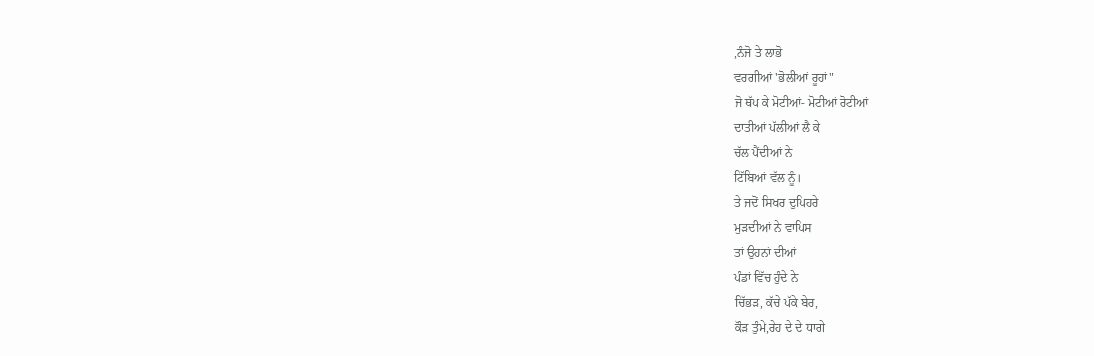,ਨੰਜੋ ਤੇ ਲਾਭੋ
ਵਰਗੀਆਂ 'ਭੋਲੀਆਂ ਰੂਹਾਂ"
ਜੋ ਥੱਪ ਕੇ ਮੋਟੀਆਂ- ਮੋਟੀਆਂ ਰੋਟੀਆਂ
ਦਾਤੀਆਂ ਪੱਲੀਆਂ ਲੈ ਕੇ
ਚੱਲ ਪੈਂਦੀਆਂ ਨੇ
ਟਿੱਬਿਆਂ ਵੱਲ ਨੂੰ।
ਤੇ ਜਦੋਂ ਸਿਖਰ ਦੁਪਿਹਰੇ
ਮੁੜਦੀਆਂ ਨੇ ਵਾਪਿਸ
ਤਾਂ ਉਹਨਾਂ ਦੀਆਂ
ਪੰਡਾਂ ਵਿੱਚ ਹੁੰਦੇ ਨੇ
ਚਿੱਭੜ, ਕੱਚੇ ਪੱਕੇ ਬੇਰ,
ਕੌੜ ਤੁੰਮੇ,ਰੇਹ ਦੇ ਦੇ ਧਾਗੇ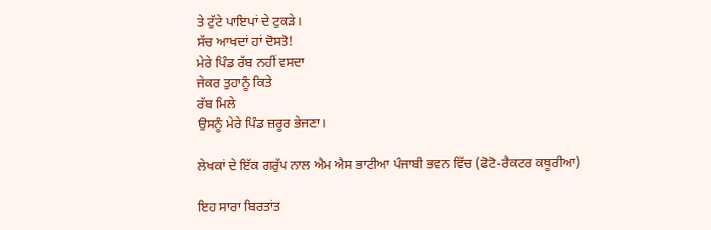ਤੇ ਟੁੱਟੇ ਪਾਇਪਾਂ ਦੇ ਟੁਕੜੇ।
ਸੱਚ ਆਖਦਾਂ ਹਾਂ ਦੋਸਤੋ!
ਮੇਰੇ ਪਿੰਡ ਰੱਬ ਨਹੀਂ ਵਸਦਾ
ਜੇਕਰ ਤੁਹਾਨੂੰ ਕਿਤੇ
ਰੱਬ ਮਿਲੇ
ਉਸਨੂੰ ਮੇਰੇ ਪਿੰਡ ਜ਼ਰੂਰ ਭੇਜਣਾ।

ਲੇਖਕਾਂ ਦੇ ਇੱਕ ਗਰੁੱਪ ਨਾਲ ਐਮ ਐਸ ਭਾਟੀਆ ਪੰਜਾਬੀ ਭਵਨ ਵਿੱਚ (ਫੋਟੋ-ਰੈਕਟਰ ਕਥੂਰੀਆ)

ਇਹ ਸਾਰਾ ਬਿਰਤਾਂਤ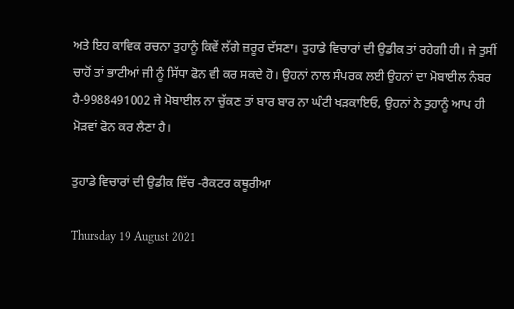ਅਤੇ ਇਹ ਕਾਵਿਕ ਰਚਨਾ ਤੁਹਾਨੂੰ ਕਿਵੇਂ ਲੱਗੇ ਜ਼ਰੂਰ ਦੱਸਣਾ। ਤੁਹਾਡੇ ਵਿਚਾਰਾਂ ਦੀ ਉਡੀਕ ਤਾਂ ਰਹੇਗੀ ਹੀ। ਜੇ ਤੁਸੀਂ ਚਾਹੋਂ ਤਾਂ ਭਾਟੀਆਂ ਜੀ ਨੂੰ ਸਿੱਧਾ ਫੋਨ ਵੀ ਕਰ ਸਕਦੇ ਹੋ। ਉਹਨਾਂ ਨਾਲ ਸੰਪਰਕ ਲਈ ਉਹਨਾਂ ਦਾ ਮੋਬਾਈਲ ਨੰਬਰ ਹੈ-9988491002 ਜੇ ਮੋਬਾਈਲ ਨਾ ਚੁੱਕਣ ਤਾਂ ਬਾਰ ਬਾਰ ਨਾ ਘੰਟੀ ਖੜਕਾਇਓ, ਉਹਨਾਂ ਨੇ ਤੁਹਾਨੂੰ ਆਪ ਹੀ ਮੋੜਵਾਂ ਫੋਨ ਕਰ ਲੈਣਾ ਹੈ।

ਤੁਹਾਡੇ ਵਿਚਾਰਾਂ ਦੀ ਉਡੀਕ ਵਿੱਚ -ਰੈਕਟਰ ਕਥੂਰੀਆ

Thursday 19 August 2021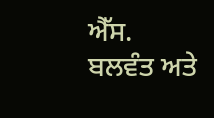ਐੱਸ. ਬਲਵੰਤ ਅਤੇ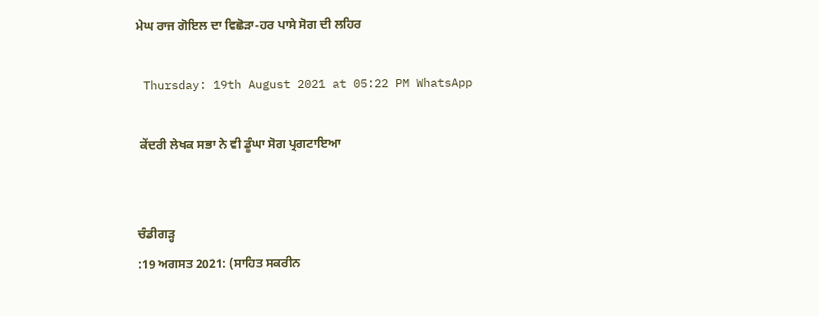ਮੇਘ ਰਾਜ ਗੋਇਲ ਦਾ ਵਿਛੋੜਾ-ਹਰ ਪਾਸੇ ਸੋਗ ਦੀ ਲਹਿਰ

 Thursday: 19th August 2021 at 05:22 PM WhatsApp

 ਕੇਂਦਰੀ ਲੇਖਕ ਸਭਾ ਨੇ ਵੀ ਡੂੰਘਾ ਸੋਗ ਪ੍ਰਗਟਾਇਆ


ਚੰਡੀਗੜ੍ਹ
:19 ਅਗਸਤ 2021: (ਸਾਹਿਤ ਸਕਰੀਨ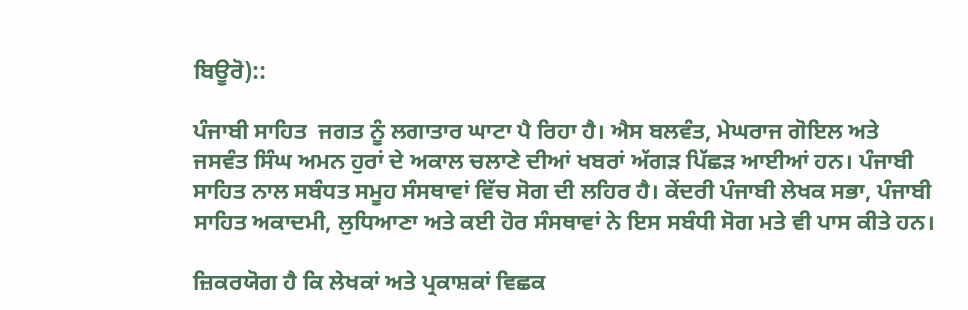ਬਿਊਰੋ)::

ਪੰਜਾਬੀ ਸਾਹਿਤ  ਜਗਤ ਨੂੰ ਲਗਾਤਾਰ ਘਾਟਾ ਪੈ ਰਿਹਾ ਹੈ। ਐਸ ਬਲਵੰਤ, ਮੇਘਰਾਜ ਗੋਇਲ ਅਤੇ ਜਸਵੰਤ ਸਿੰਘ ਅਮਨ ਹੁਰਾਂ ਦੇ ਅਕਾਲ ਚਲਾਣੇ ਦੀਆਂ ਖਬਰਾਂ ਅੱਗੜ ਪਿੱਛੜ ਆਈਆਂ ਹਨ। ਪੰਜਾਬੀ ਸਾਹਿਤ ਨਾਲ ਸਬੰਧਤ ਸਮੂਹ ਸੰਸਥਾਵਾਂ ਵਿੱਚ ਸੋਗ ਦੀ ਲਹਿਰ ਹੈ। ਕੇਂਦਰੀ ਪੰਜਾਬੀ ਲੇਖਕ ਸਭਾ, ਪੰਜਾਬੀ ਸਾਹਿਤ ਅਕਾਦਮੀ, ਲੁਧਿਆਣਾ ਅਤੇ ਕਈ ਹੋਰ ਸੰਸਥਾਵਾਂ ਨੇ ਇਸ ਸਬੰਧੀ ਸੋਗ ਮਤੇ ਵੀ ਪਾਸ ਕੀਤੇ ਹਨ।

ਜ਼ਿਕਰਯੋਗ ਹੈ ਕਿ ਲੇਖਕਾਂ ਅਤੇ ਪ੍ਰਕਾਸ਼ਕਾਂ ਵਿਛਕ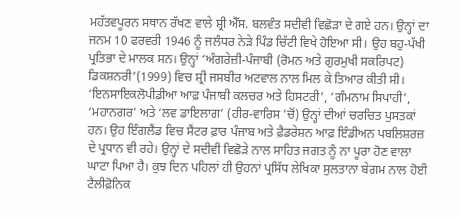ਮਹੱਤਵਪੂਰਨ ਸਥਾਨ ਰੱਖਣ ਵਾਲੇ ਸ਼੍ਰੀ ਐੱਸ. ਬਲਵੰਤ ਸਦੀਵੀ ਵਿਛੋੜਾ ਦੇ ਗਏ ਹਨ। ਉਨ੍ਹਾਂ ਦਾ ਜਨਮ 10 ਫਰਵਰੀ 1946 ਨੂੰ ਜਲੰਧਰ ਨੇੜੇ ਪਿੰਡ ਚਿੱਟੀ ਵਿਖੇ ਹੋਇਆ ਸੀ। ਉਹ ਬਹੁ-ਪੱਖੀ ਪ੍ਰਤਿਭਾ ਦੇ ਮਾਲਕ ਸਨ। ਉਨ੍ਹਾਂ ‘ਅੰਗਰੇਜ਼ੀ-ਪੰਜਾਬੀ (ਰੋਮਨ ਅਤੇ ਗੁਰਮੁਖੀ ਸਕਰਿਪਟ) ਡਿਕਸ਼ਨਰੀ’(1999) ਵਿਚ ਸ਼੍ਰੀ ਜਸਬੀਰ ਅਟਵਾਲ ਨਾਲ ਮਿਲ ਕੇ ਤਿਆਰ ਕੀਤੀ ਸੀ। ‘ਇਨਸਾਇਕਲੋਪੀਡੀਆ ਆਫ਼ ਪੰਜਾਬੀ ਕਲਚਰ ਅਤੇ ਹਿਸਟਰੀ’, ‘ਗੰਮਨਾਮ ਸਿਪਾਹੀ’, ‘ਮਹਾਨਗਰ’ ਅਤੇ ‘ਲਵ ਡਾਇਲਾਗ’ (ਹੀਰ-ਵਾਰਿਸ ’ਚੋਂ) ਉਨ੍ਹਾਂ ਦੀਆਂ ਚਰਚਿਤ ਪੁਸਤਕਾਂ ਹਨ। ਉਹ ਇੰਗਲੈਂਡ ਵਿਚ ਸੈਂਟਰ ਫ਼ਾਰ ਪੰਜਾਬ ਅਤੇ ਫ਼ੈਡਰੇਸ਼ਨ ਆਫ਼ ਇੰਡੀਅਨ ਪਬਲਿਸ਼ਰਜ਼ ਦੇ ਪ੍ਰਧਾਨ ਵੀ ਰਹੇ। ਉਨ੍ਹਾਂ ਦੇ ਸਦੀਵੀ ਵਿਛੋੜੇ ਨਾਲ ਸਾਹਿਤ ਜਗਤ ਨੂੰ ਨਾ ਪੂਰਾ ਹੋਣ ਵਾਲਾ ਘਾਟਾ ਪਿਆ ਹੈ। ਕੁਝ ਦਿਨ ਪਹਿਲਾਂ ਹੀ ਉਹਨਾਂ ਪ੍ਰਸਿੱਧ ਲੇਖਿਕਾ ਸੁਲਤਾਨਾ ਬੇਗਮ ਨਾਲ ਹੋਈ ਟੈਲੀਫ਼ੋਨਿਕ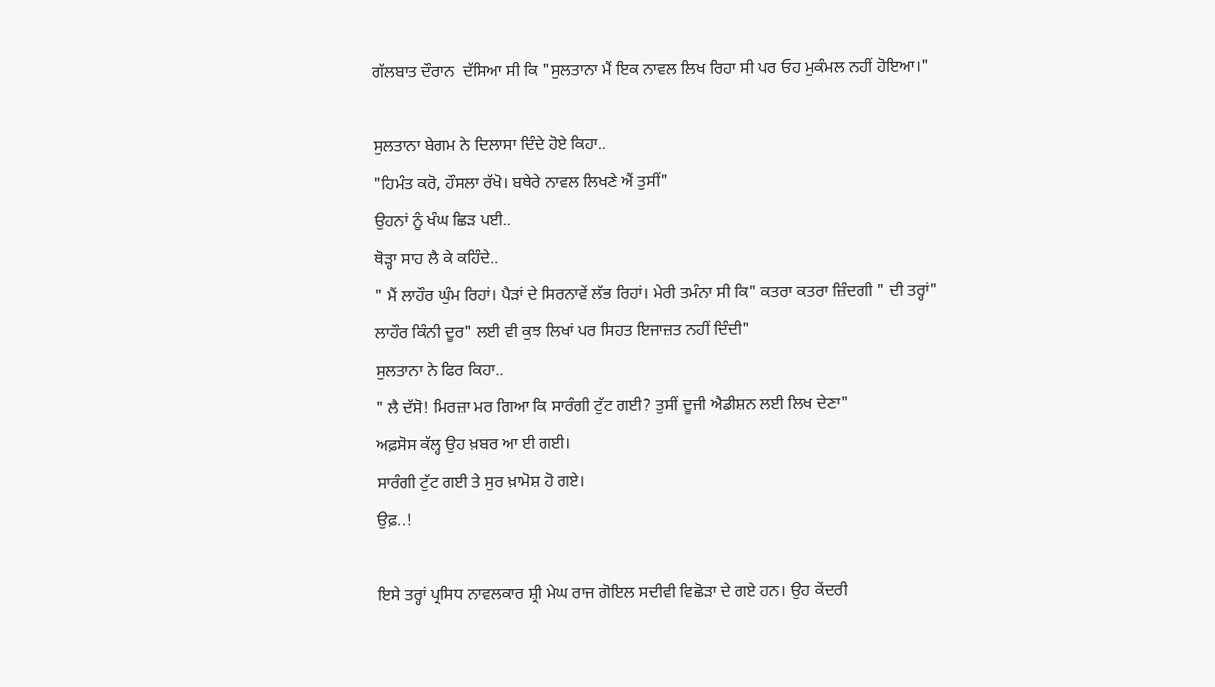ਗੱਲਬਾਤ ਦੌਰਾਨ  ਦੱਸਿਆ ਸੀ ਕਿ "ਸੁਲਤਾਨਾ ਮੈਂ ਇਕ ਨਾਵਲ ਲਿਖ ਰਿਹਾ ਸੀ ਪਰ ਓਹ ਮੁਕੰਮਲ ਨਹੀਂ ਹੋਇਆ।"

ਸੁਲਤਾਨਾ ਬੇਗਮ ਨੇ ਦਿਲਾਸਾ ਦਿੰਦੇ ਹੋਏ ਕਿਹਾ..
"ਹਿਮੰਤ ਕਰੋ, ਹੌਸਲਾ ਰੱਖੋ। ਬਥੇਰੇ ਨਾਵਲ ਲਿਖਣੇ ਐਂ ਤੁਸੀਂ"
ਉਹਨਾਂ ਨੂੰ ਖੰਘ ਛਿੜ ਪਈ..
ਥੋੜ੍ਹਾ ਸਾਹ ਲੈ ਕੇ ਕਹਿੰਦੇ..
" ਮੈਂ ਲਾਹੌਰ ਘੁੰਮ ਰਿਹਾਂ। ਪੈੜਾਂ ਦੇ ਸਿਰਨਾਵੇਂ ਲੱਭ ਰਿਹਾਂ। ਮੇਰੀ ਤਮੰਨਾ ਸੀ ਕਿ" ਕਤਰਾ ਕਤਰਾ ਜ਼ਿੰਦਗੀ " ਦੀ ਤਰ੍ਹਾਂ" ਲਾਹੌਰ ਕਿੰਨੀ ਦੂਰ" ਲਈ ਵੀ ਕੁਝ ਲਿਖਾਂ ਪਰ ਸਿਹਤ ਇਜਾਜ਼ਤ ਨਹੀਂ ਦਿੰਦੀ"
ਸੁਲਤਾਨਾ ਨੇ ਫਿਰ ਕਿਹਾ..
" ਲੈ ਦੱਸੋ! ਮਿਰਜ਼ਾ ਮਰ ਗਿਆ ਕਿ ਸਾਰੰਗੀ ਟੁੱਟ ਗਈ? ਤੁਸੀਂ ਦੂਜੀ ਐਡੀਸ਼ਨ ਲਈ ਲਿਖ ਦੇਣਾ"
ਅਫ਼ਸੋਸ ਕੱਲ੍ਹ ਉਹ ਖ਼ਬਰ ਆ ਈ ਗਈ।
ਸਾਰੰਗੀ ਟੁੱਟ ਗਈ ਤੇ ਸੁਰ ਖ਼ਾਮੋਸ਼ ਹੋ ਗਏ।
ਉਫ਼..!

ਇਸੇ ਤਰ੍ਹਾਂ ਪ੍ਰਸਿਧ ਨਾਵਲਕਾਰ ਸ਼੍ਰੀ ਮੇਘ ਰਾਜ ਗੋਇਲ ਸਦੀਵੀ ਵਿਛੋੜਾ ਦੇ ਗਏ ਹਨ। ਉਹ ਕੇਂਦਰੀ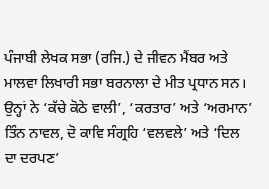ਪੰਜਾਬੀ ਲੇਖਕ ਸਭਾ (ਰਜਿ.) ਦੇ ਜੀਵਨ ਮੈਂਬਰ ਅਤੇ ਮਾਲਵਾ ਲਿਖਾਰੀ ਸਭਾ ਬਰਨਾਲਾ ਦੇ ਮੀਤ ਪ੍ਰਧਾਨ ਸਨ। ਉਨ੍ਹਾਂ ਨੇ ‘ਕੱਚੇ ਕੋਠੇ ਵਾਲੀ’, ‘ਕਰਤਾਰ’ ਅਤੇ ‘ਅਰਮਾਨ’ ਤਿੰਨ ਨਾਵਲ, ਦੋ ਕਾਵਿ ਸੰਗ੍ਰਹਿ ‘ਵਲਵਲੇ’ ਅਤੇ ‘ਦਿਲ ਦਾ ਦਰਪਣ’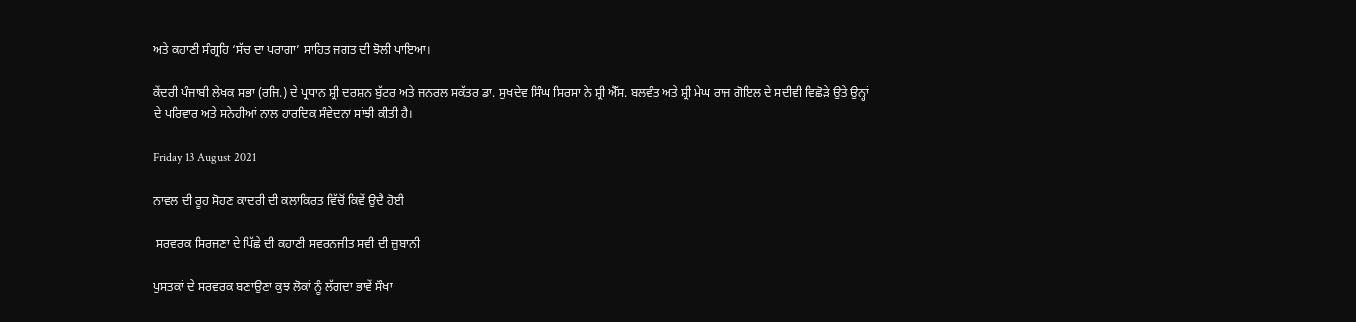ਅਤੇ ਕਹਾਣੀ ਸੰਗ੍ਰਹਿ ‘ਸੱਚ ਦਾ ਪਰਾਗਾ’ ਸਾਹਿਤ ਜਗਤ ਦੀ ਝੋਲੀ ਪਾਇਆ।

ਕੇਂਦਰੀ ਪੰਜਾਬੀ ਲੇਖਕ ਸਭਾ (ਰਜਿ.) ਦੇ ਪ੍ਰਧਾਨ ਸ਼੍ਰੀ ਦਰਸ਼ਨ ਬੁੱਟਰ ਅਤੇ ਜਨਰਲ ਸਕੱਤਰ ਡਾ. ਸੁਖਦੇਵ ਸਿੰਘ ਸਿਰਸਾ ਨੇ ਸ਼੍ਰੀ ਐੱਸ. ਬਲਵੰਤ ਅਤੇ ਸ਼੍ਰੀ ਮੇਘ ਰਾਜ ਗੋਇਲ ਦੇ ਸਦੀਵੀ ਵਿਛੋੜੇ ਉਤੇ ਉਨ੍ਹਾਂ ਦੇ ਪਰਿਵਾਰ ਅਤੇ ਸਨੇਹੀਆਂ ਨਾਲ ਹਾਰਦਿਕ ਸੰਵੇਦਨਾ ਸਾਂਝੀ ਕੀਤੀ ਹੈ।

Friday 13 August 2021

ਨਾਵਲ ਦੀ ਰੂਹ ਸੋਹਣ ਕਾਦਰੀ ਦੀ ਕਲਾਕਿਰਤ ਵਿੱਚੋਂ ਕਿਵੇਂ ਉਦੈ ਹੋਈ

 ਸਰਵਰਕ ਸਿਰਜਣਾ ਦੇ ਪਿੱਛੇ ਦੀ ਕਹਾਣੀ ਸਵਰਨਜੀਤ ਸਵੀ ਦੀ ਜ਼ੁਬਾਨੀ

ਪੁਸਤਕਾਂ ਦੇ ਸਰਵਰਕ ਬਣਾਉਣਾ ਕੁਝ ਲੋਕਾਂ ਨੂੰ ਲੱਗਦਾ ਭਾਵੇਂ ਸੌਖਾ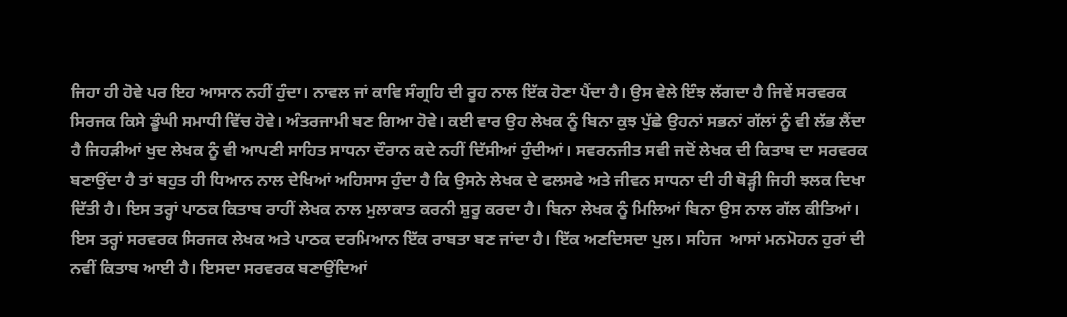ਜਿਹਾ ਹੀ ਹੋਵੇ ਪਰ ਇਹ ਆਸਾਨ ਨਹੀਂ ਹੁੰਦਾ। ਨਾਵਲ ਜਾਂ ਕਾਵਿ ਸੰਗ੍ਰਹਿ ਦੀ ਰੂਹ ਨਾਲ ਇੱਕ ਹੋਣਾ ਪੈਂਦਾ ਹੈ। ਉਸ ਵੇਲੇ ਇੰਝ ਲੱਗਦਾ ਹੈ ਜਿਵੇਂ ਸਰਵਰਕ ਸਿਰਜਕ ਕਿਸੇ ਡੂੰਘੀ ਸਮਾਧੀ ਵਿੱਚ ਹੋਵੇ। ਅੰਤਰਜਾਮੀ ਬਣ ਗਿਆ ਹੋਵੇ। ਕਈ ਵਾਰ ਉਹ ਲੇਖਕ ਨੂੰ ਬਿਨਾ ਕੁਝ ਪੁੱਛੇ ਉਹਨਾਂ ਸਭਨਾਂ ਗੱਲਾਂ ਨੂੰ ਵੀ ਲੱਭ ਲੈਂਦਾ ਹੈ ਜਿਹੜੀਆਂ ਖੁਦ ਲੇਖਕ ਨੂੰ ਵੀ ਆਪਣੀ ਸਾਹਿਤ ਸਾਧਨਾ ਦੌਰਾਨ ਕਦੇ ਨਹੀਂ ਦਿੱਸੀਆਂ ਹੁੰਦੀਆਂ। ਸਵਰਨਜੀਤ ਸਵੀ ਜਦੋਂ ਲੇਖਕ ਦੀ ਕਿਤਾਬ ਦਾ ਸਰਵਰਕ ਬਣਾਉਂਦਾ ਹੈ ਤਾਂ ਬਹੁਤ ਹੀ ਧਿਆਨ ਨਾਲ ਦੇਖਿਆਂ ਅਹਿਸਾਸ ਹੁੰਦਾ ਹੈ ਕਿ ਉਸਨੇ ਲੇਖਕ ਦੇ ਫਲਸਫੇ ਅਤੇ ਜੀਵਨ ਸਾਧਨਾ ਦੀ ਹੀ ਥੋੜ੍ਹੀ ਜਿਹੀ ਝਲਕ ਦਿਖਾ ਦਿੱਤੀ ਹੈ। ਇਸ ਤਰ੍ਹਾਂ ਪਾਠਕ ਕਿਤਾਬ ਰਾਹੀਂ ਲੇਖਕ ਨਾਲ ਮੁਲਾਕਾਤ ਕਰਨੀ ਸ਼ੁਰੂ ਕਰਦਾ ਹੈ। ਬਿਨਾ ਲੇਖਕ ਨੂੰ ਮਿਲਿਆਂ ਬਿਨਾ ਉਸ ਨਾਲ ਗੱਲ ਕੀਤਿਆਂ। ਇਸ ਤਰ੍ਹਾਂ ਸਰਵਰਕ ਸਿਰਜਕ ਲੇਖਕ ਅਤੇ ਪਾਠਕ ਦਰਮਿਆਨ ਇੱਕ ਰਾਬਤਾ ਬਣ ਜਾਂਦਾ ਹੈ। ਇੱਕ ਅਣਦਿਸਦਾ ਪੁਲ। ਸਹਿਜ  ਆਸਾਂ ਮਨਮੋਹਨ ਹੁਰਾਂ ਦੀ ਨਵੀਂ ਕਿਤਾਬ ਆਈ ਹੈ। ਇਸਦਾ ਸਰਵਰਕ ਬਣਾਉਂਦਿਆਂ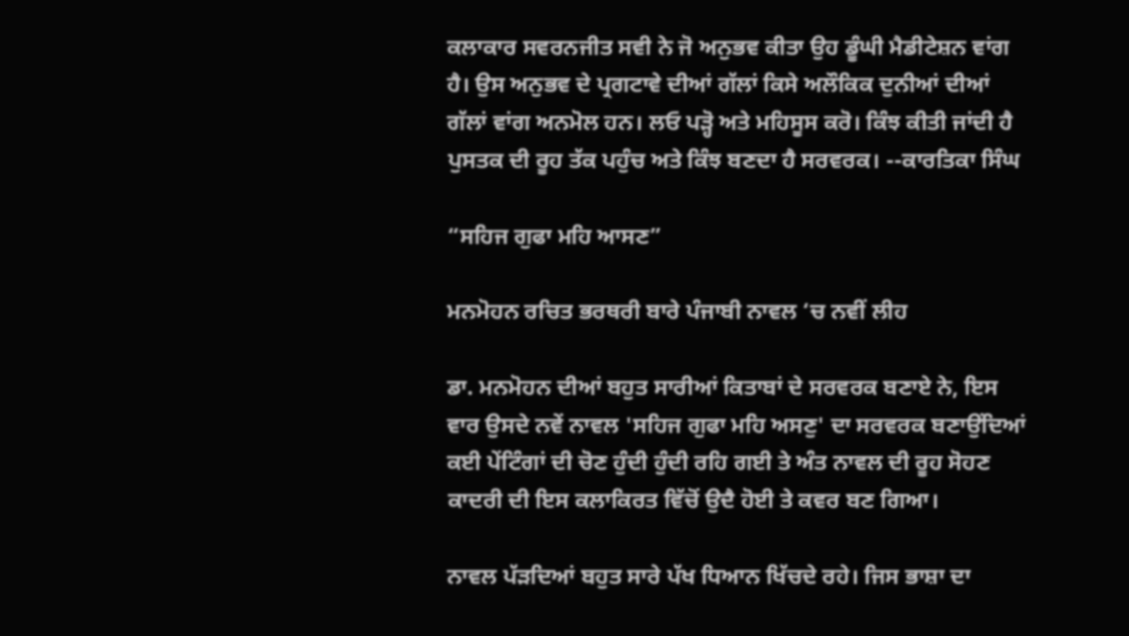ਕਲਾਕਾਰ ਸਵਰਨਜੀਤ ਸਵੀ ਨੇ ਜੋ ਅਨੁਭਵ ਕੀਤਾ ਉਹ ਡੂੰਘੀ ਮੈਡੀਟੇਸ਼ਨ ਵਾਂਗ ਹੈ। ਉਸ ਅਨੁਭਵ ਦੇ ਪ੍ਰਗਟਾਵੇ ਦੀਆਂ ਗੱਲਾਂ ਕਿਸੇ ਅਲੌਕਿਕ ਦੁਨੀਆਂ ਦੀਆਂ ਗੱਲਾਂ ਵਾਂਗ ਅਨਮੋਲ ਹਨ। ਲਓ ਪੜ੍ਹੋ ਅਤੇ ਮਹਿਸੂਸ ਕਰੋ। ਕਿੰਝ ਕੀਤੀ ਜਾਂਦੀ ਹੈ ਪੁਸਤਕ ਦੀ ਰੂਹ ਤੱਕ ਪਹੁੰਚ ਅਤੇ ਕਿੰਝ ਬਣਦਾ ਹੈ ਸਰਵਰਕ। --ਕਾਰਤਿਕਾ ਸਿੰਘ

“ਸਹਿਜ ਗੁਫਾ ਮਹਿ ਆਸਣ”

ਮਨਮੋਹਨ ਰਚਿਤ ਭਰਥਰੀ ਬਾਰੇ ਪੰਜਾਬੀ ਨਾਵਲ ‘ਚ ਨਵੀਂ ਲੀਹ

ਡਾ. ਮਨਮੋਹਨ ਦੀਆਂ ਬਹੁਤ ਸਾਰੀਆਂ ਕਿਤਾਬਾਂ ਦੇ ਸਰਵਰਕ ਬਣਾਏ ਨੇ, ਇਸ ਵਾਰ ਉਸਦੇ ਨਵੇਂ ਨਾਵਲ 'ਸਹਿਜ ਗੁਫਾ ਮਹਿ ਅਸਣੁ' ਦਾ ਸਰਵਰਕ ਬਣਾਉਂਦਿਆਂ ਕਈ ਪੇਂਟਿੰਗਾਂ ਦੀ ਚੋਣ ਹੁੰਦੀ ਹੁੰਦੀ ਰਹਿ ਗਈ ਤੇ ਅੰਤ ਨਾਵਲ ਦੀ ਰੂਹ ਸੋਹਣ ਕਾਦਰੀ ਦੀ ਇਸ ਕਲਾਕਿਰਤ ਵਿੱਚੋਂ ਉਦੈ ਹੋਈ ਤੇ ਕਵਰ ਬਣ ਗਿਆ।

ਨਾਵਲ ਪੱੜਦਿਆਂ ਬਹੁਤ ਸਾਰੇ ਪੱਖ ਧਿਆਨ ਖਿੱਚਦੇ ਰਹੇ। ਜਿਸ ਭਾਸ਼ਾ ਦਾ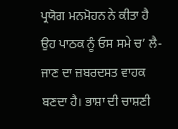ਪ੍ਰਯੋਗ ਮਨਮੋਹਨ ਨੇ ਕੀਤਾ ਹੈ ਉਹ ਪਾਠਕ ਨੂੰ ਓਸ ਸਮੇ ਚ’ ਲੈ-ਜਾਣ ਦਾ ਜ਼ਬਰਦਸਤ ਵਾਹਕ ਬਣਦਾ ਹੈ। ਭਾਸ਼ਾ ਦੀ ਚਾਸ਼ਣੀ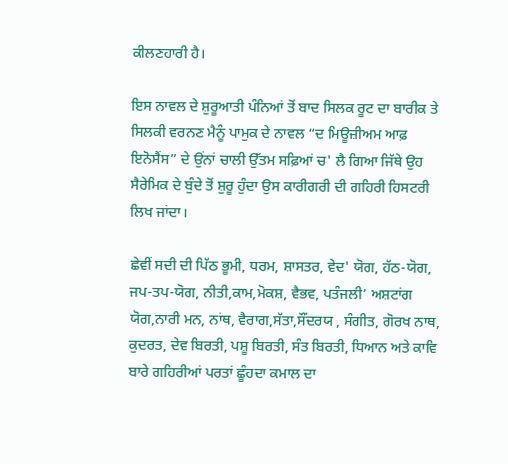ਕੀਲਣਹਾਰੀ ਹੈ।

ਇਸ ਨਾਵਲ ਦੇ ਸ਼ੁਰੂਆਤੀ ਪੰਨਿਆਂ ਤੋਂ ਬਾਦ ਸਿਲਕ ਰੂਟ ਦਾ ਬਾਰੀਕ ਤੇ ਸਿਲਕੀ ਵਰਨਣ ਮੈਨੂੰ ਪਾਮੁਕ ਦੇ ਨਾਵਲ “ਦ ਮਿਊਜ਼ੀਅਮ ਆਫ਼ ਇਨੋਸੈਂਸ” ਦੇ ਉਂਨਾਂ ਚਾਲੀ ਉੱਤਮ ਸਫ਼ਿਆਂ ਚ' ਲੈ ਗਿਆ ਜਿੱਥੇ ਉਹ ਸੈਰੇਮਿਕ ਦੇ ਬੁੰਦੇ ਤੋਂ ਸ਼ੁਰੂ ਹੁੰਦਾ ਉਸ ਕਾਰੀਗਰੀ ਦੀ ਗਹਿਰੀ ਹਿਸਟਰੀ ਲਿਖ ਜਾਂਦਾ।

ਛੇਵੀਂ ਸਦੀ ਦੀ ਪਿੱਠ ਭੂਮੀ, ਧਰਮ, ਸ਼ਾਸਤਰ, ਵੇਦ' ਯੋਗ, ਹੱਠ-ਯੋਗ, ਜਪ-ਤਪ-ਯੋਗ, ਨੀਤੀ,ਕਾਮ,ਮੋਕਸ਼, ਵੈਭਵ, ਪਤੰਜਲੀ’ ਅਸ਼ਟਾਂਗ ਯੋਗ,ਨਾਰੀ ਮਨ, ਨਾਂਥ, ਵੈਰਾਗ,ਸੱਤਾ,ਸੌਂਦਰਯ , ਸੰਗੀਤ, ਗੋਰਖ ਨਾਥ, ਕੁਦਰਤ, ਦੇਵ ਬਿਰਤੀ, ਪਸ਼ੂ ਬਿਰਤੀ, ਸੰਤ ਬਿਰਤੀ, ਧਿਆਨ ਅਤੇ ਕਾਵਿ ਬਾਰੇ ਗਹਿਰੀਆਂ ਪਰਤਾਂ ਛੂੰਹਦਾ ਕਮਾਲ ਦਾ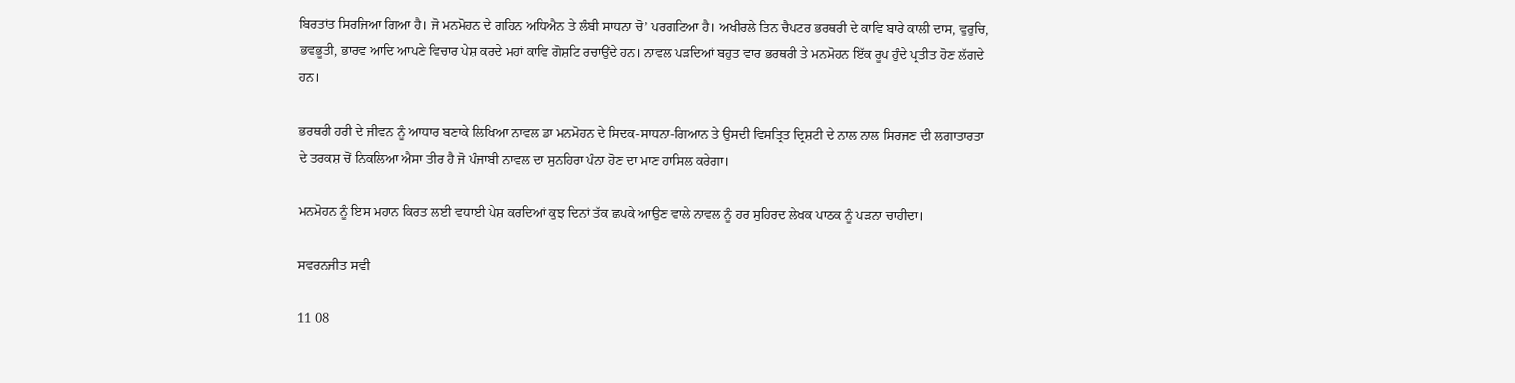ਬਿਰਤਾਂਤ ਸਿਰਜਿਆ ਗਿਆ ਹੈ। ਜੋ ਮਨਮੋਹਨ ਦੇ ਗਹਿਨ ਅਧਿਐਨ ਤੇ ਲੰਬੀ ਸਾਧਨਾ ਚੋ’ ਪਰਗਟਿਆ ਹੈ। ਅਖੀਰਲੇ ਤਿਨ ਚੈਪਟਰ ਭਰਥਰੀ ਦੇ ਕਾਵਿ ਬਾਰੇ ਕਾਲੀ ਦਾਸ, ਵੁਰੁਚਿ, ਭਵਭੂਤੀ, ਭਾਰਵ ਆਦਿ ਆਪਣੇ ਵਿਚਾਰ ਪੇਸ਼ ਕਰਦੇ ਮਹਾਂ ਕਾਵਿ ਗੋਸ਼ਟਿ ਰਚਾਉਂਦੇ ਹਨ। ਨਾਵਲ ਪੜਦਿਆਂ ਬਹੁਤ ਵਾਰ ਭਰਥਰੀ ਤੇ ਮਨਮੋਹਨ ਇੱਕ ਰੂਪ ਹੁੰਦੇ ਪ੍ਰਤੀਤ ਹੋਣ ਲੱਗਦੇ ਹਨ।

ਭਰਥਰੀ ਹਰੀ ਦੇ ਜੀਵਨ ਨੂੰ ਆਧਾਰ ਬਣਾਕੇ ਲਿਖਿਆ ਨਾਵਲ ਡਾ ਮਨਮੋਹਨ ਦੇ ਸਿਦਕ-ਸਾਧਨਾ-ਗਿਆਨ ਤੇ ਉਸਦੀ ਵਿਸਤ੍ਰਿਤ ਦ੍ਰਿਸ਼ਟੀ ਦੇ ਨਾਲ ਨਾਲ ਸਿਰਜਣ ਦੀ ਲਗਾਤਾਰਤਾ ਦੇ ਤਰਕਸ਼ ਚੋਂ ਨਿਕਲਿਆ ਐਸਾ ਤੀਰ ਹੈ ਜੋ ਪੰਜਾਬੀ ਨਾਵਲ ਦਾ ਸੁਨਹਿਰਾ ਪੰਨਾ ਹੋਣ ਦਾ ਮਾਣ ਹਾਸਿਲ ਕਰੇਗਾ।

ਮਨਮੋਹਨ ਨੂੰ ਇਸ ਮਹਾਨ ਕਿਰਤ ਲਈ ਵਧਾਈ ਪੇਸ਼ ਕਰਦਿਆਂ ਕੁਝ ਦਿਨਾਂ ਤੱਕ ਛਪਕੇ ਆਉਣ ਵਾਲੇ ਨਾਵਲ ਨੂੰ ਹਰ ਸੁਹਿਰਦ ਲੇਖਕ ਪਾਠਕ ਨੂੰ ਪੜਨਾ ਚਾਹੀਦਾ।

ਸਵਰਨਜੀਤ ਸਵੀ

11 08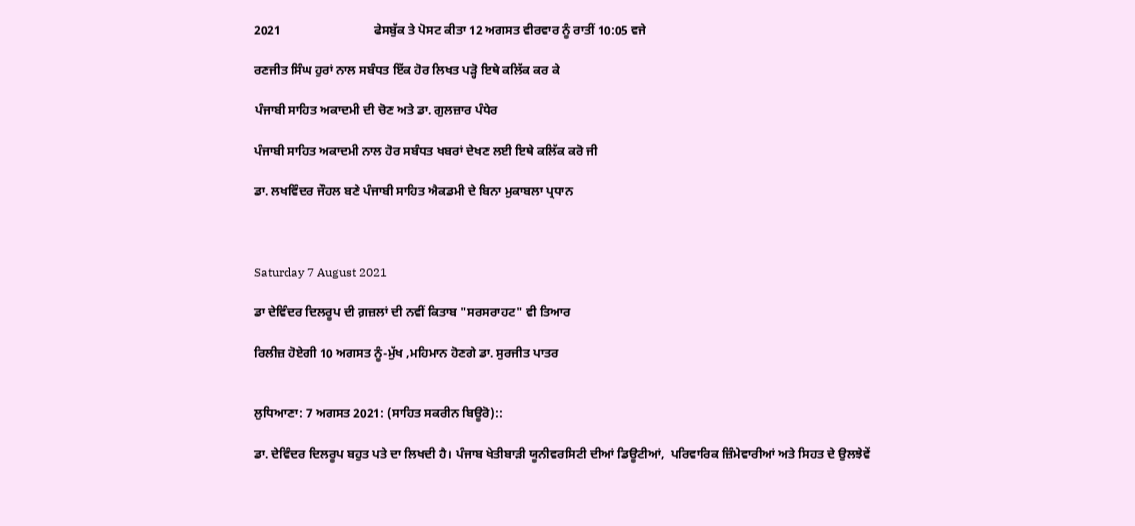2021                              ਫੇਸਬੁੱਕ ਤੇ ਪੋਸਟ ਕੀਤਾ 12 ਅਗਸਤ ਵੀਰਵਾਰ ਨੂੰ ਰਾਤੀਂ 10:05 ਵਜੇ

ਰਣਜੀਤ ਸਿੰਘ ਹੁਰਾਂ ਨਾਲ ਸਬੰਧਤ ਇੱਕ ਹੋਰ ਲਿਖਤ ਪੜ੍ਹੋ ਇਥੇ ਕਲਿੱਕ ਕਰ ਕੇ

ਪੰਜਾਬੀ ਸਾਹਿਤ ਅਕਾਦਮੀ ਦੀ ਚੋਣ ਅਤੇ ਡਾ. ਗੁਲਜ਼ਾਰ ਪੰਧੇਰ

ਪੰਜਾਬੀ ਸਾਹਿਤ ਅਕਾਦਮੀ ਨਾਲ ਹੋਰ ਸਬੰਧਤ ਖਬਰਾਂ ਦੇਖਣ ਲਈ ਇਥੇ ਕਲਿੱਕ ਕਰੋ ਜੀ

ਡਾ. ਲਖਵਿੰਦਰ ਜੌਹਲ ਬਣੇ ਪੰਜਾਬੀ ਸਾਹਿਤ ਐਕਡਮੀ ਦੇ ਬਿਨਾ ਮੁਕਾਬਲਾ ਪ੍ਰਧਾਨ



Saturday 7 August 2021

ਡਾ ਦੇਵਿੰਦਰ ਦਿਲਰੂਪ ਦੀ ਗ਼ਜ਼ਲਾਂ ਦੀ ਨਵੀਂ ਕਿਤਾਬ "ਸਰਸਰਾਹਟ" ਵੀ ਤਿਆਰ

ਰਿਲੀਜ਼ ਹੋਏਗੀ 10 ਅਗਸਤ ਨੂੰ-ਮੁੱਖ ,ਮਹਿਮਾਨ ਹੋਣਗੇ ਡਾ. ਸੁਰਜੀਤ ਪਾਤਰ


ਲੁਧਿਆਣਾ: 7 ਅਗਸਤ 2021: (ਸਾਹਿਤ ਸਕਰੀਨ ਬਿਊਰੋ)::

ਡਾ. ਦੇਵਿੰਦਰ ਦਿਲਰੂਪ ਬਹੁਤ ਪਤੇ ਦਾ ਲਿਖਦੀ ਹੈ। ਪੰਜਾਬ ਖੇਤੀਬਾੜੀ ਯੂਨੀਵਰਸਿਟੀ ਦੀਆਂ ਡਿਊਟੀਆਂ,  ਪਰਿਵਾਰਿਕ ਜ਼ਿੰਮੇਵਾਰੀਆਂ ਅਤੇ ਸਿਹਤ ਦੇ ਉਲਝੇਵੇਂ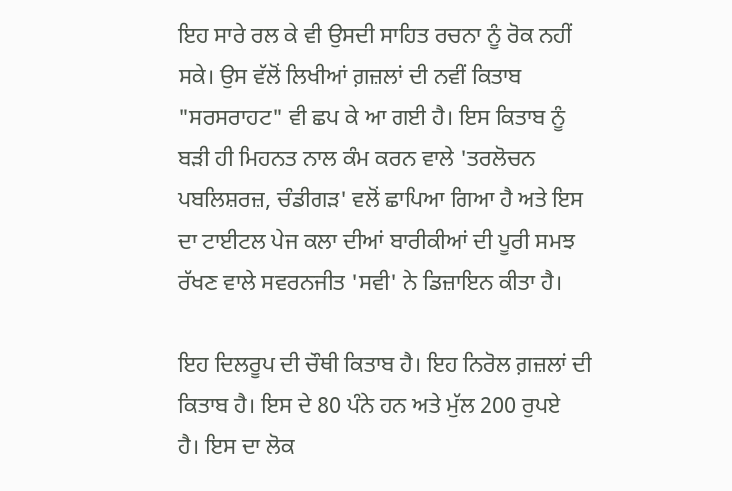ਇਹ ਸਾਰੇ ਰਲ ਕੇ ਵੀ ਉਸਦੀ ਸਾਹਿਤ ਰਚਨਾ ਨੂੰ ਰੋਕ ਨਹੀਂ ਸਕੇ। ਉਸ ਵੱਲੋਂ ਲਿਖੀਆਂ ਗ਼ਜ਼ਲਾਂ ਦੀ ਨਵੀਂ ਕਿਤਾਬ "ਸਰਸਰਾਹਟ" ਵੀ ਛਪ ਕੇ ਆ ਗਈ ਹੈ। ਇਸ ਕਿਤਾਬ ਨੂੰ ਬੜੀ ਹੀ ਮਿਹਨਤ ਨਾਲ ਕੰਮ ਕਰਨ ਵਾਲੇ 'ਤਰਲੋਚਨ ਪਬਲਿਸ਼ਰਜ਼, ਚੰਡੀਗੜ' ਵਲੋਂ ਛਾਪਿਆ ਗਿਆ ਹੈ ਅਤੇ ਇਸ ਦਾ ਟਾਈਟਲ ਪੇਜ ਕਲਾ ਦੀਆਂ ਬਾਰੀਕੀਆਂ ਦੀ ਪੂਰੀ ਸਮਝ ਰੱਖਣ ਵਾਲੇ ਸਵਰਨਜੀਤ 'ਸਵੀ' ਨੇ ਡਿਜ਼ਾਇਨ ਕੀਤਾ ਹੈ।

ਇਹ ਦਿਲਰੂਪ ਦੀ ਚੌਥੀ ਕਿਤਾਬ ਹੈ। ਇਹ ਨਿਰੋਲ ਗ਼ਜ਼ਲਾਂ ਦੀ ਕਿਤਾਬ ਹੈ। ਇਸ ਦੇ 80 ਪੰਨੇ ਹਨ ਅਤੇ ਮੁੱਲ 200 ਰੁਪਏ  ਹੈ। ਇਸ ਦਾ ਲੋਕ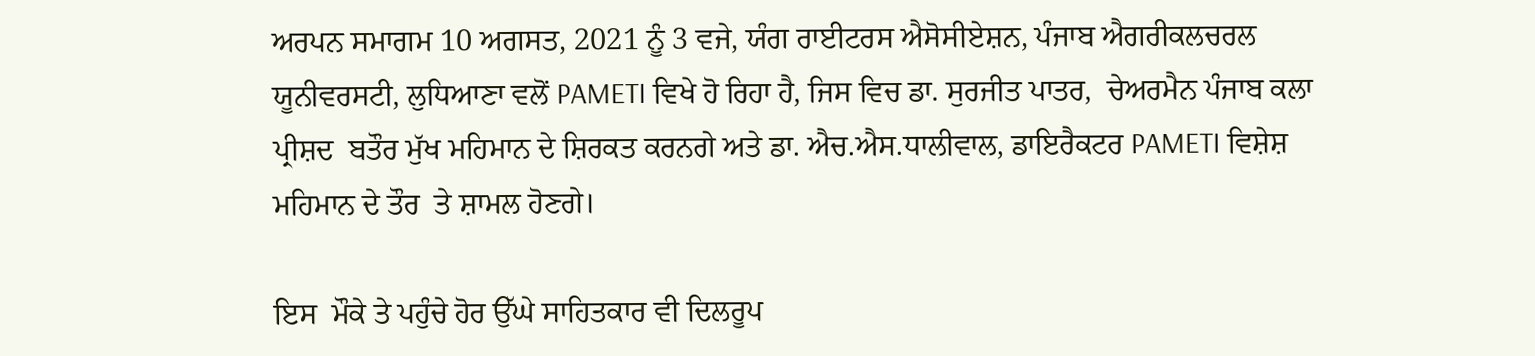ਅਰਪਨ ਸਮਾਗਮ 10 ਅਗਸਤ, 2021 ਨੂੰ 3 ਵਜੇ, ਯੰਗ ਰਾਈਟਰਸ ਐਸੋਸੀਏਸ਼ਨ, ਪੰਜਾਬ ਐਗਰੀਕਲਚਰਲ ਯੂਨੀਵਰਸਟੀ, ਲੁਧਿਆਣਾ ਵਲੋਂ PAMETI ਵਿਖੇ ਹੋ ਰਿਹਾ ਹੈ, ਜਿਸ ਵਿਚ ਡਾ. ਸੁਰਜੀਤ ਪਾਤਰ,  ਚੇਅਰਮੈਨ ਪੰਜਾਬ ਕਲਾ ਪ੍ਰੀਸ਼ਦ  ਬਤੌਰ ਮੁੱਖ ਮਹਿਮਾਨ ਦੇ ਸ਼ਿਰਕਤ ਕਰਨਗੇ ਅਤੇ ਡਾ. ਐਚ.ਐਸ.ਧਾਲੀਵਾਲ, ਡਾਇਰੈਕਟਰ PAMETI ਵਿਸ਼ੇਸ਼ ਮਹਿਮਾਨ ਦੇ ਤੌਰ  ਤੇ ਸ਼ਾਮਲ ਹੋਣਗੇ।

ਇਸ  ਮੌਕੇ ਤੇ ਪਹੁੰਚੇ ਹੋਰ ਉੱਘੇ ਸਾਹਿਤਕਾਰ ਵੀ ਦਿਲਰੂਪ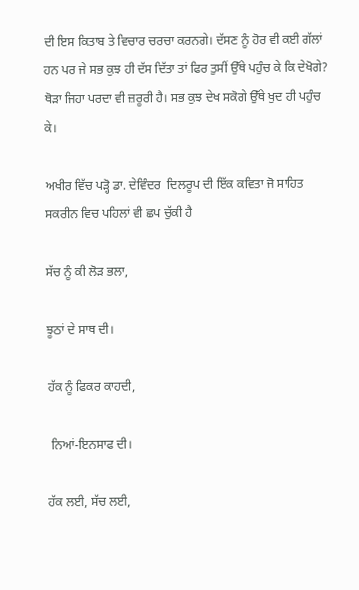ਦੀ ਇਸ ਕਿਤਾਬ ਤੇ ਵਿਚਾਰ ਚਰਚਾ ਕਰਨਗੇ। ਦੱਸਣ ਨੂੰ ਹੋਰ ਵੀ ਕਈ ਗੱਲਾਂ ਹਨ ਪਰ ਜੇ ਸਭ ਕੁਝ ਹੀ ਦੱਸ ਦਿੱਤਾ ਤਾਂ ਫਿਰ ਤੁਸੀਂ ਉੱਥੇ ਪਹੁੰਚ ਕੇ ਕਿ ਦੇਖੋਗੇ? ਥੋੜਾ ਜਿਹਾ ਪਰਦਾ ਵੀ ਜ਼ਰੂਰੀ ਹੈ। ਸਭ ਕੁਝ ਦੇਖ ਸਕੋਗੇ ਉੱਥੇ ਖੁਦ ਹੀ ਪਹੁੰਚ ਕੇ।

ਅਖੀਰ ਵਿੱਚ ਪੜ੍ਹੋ ਡਾ. ਦੇਵਿੰਦਰ  ਦਿਲਰੂਪ ਦੀ ਇੱਕ ਕਵਿਤਾ ਜੋ ਸਾਹਿਤ ਸਕਰੀਨ ਵਿਚ ਪਹਿਲਾਂ ਵੀ ਛਪ ਚੁੱਕੀ ਹੈ

ਸੱਚ ਨੂੰ ਕੀ ਲੋੜ ਭਲਾ,

ਝੂਠਾਂ ਦੇ ਸਾਥ ਦੀ।

ਹੱਕ ਨੂੰ ਫਿਕਰ ਕਾਹਦੀ,

 ਨਿਆਂ-ਇਨਸਾਫ ਦੀ।

ਹੱਕ ਲਈ, ਸੱਚ ਲਈ,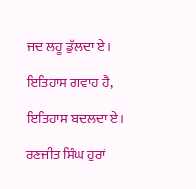ਜਦ ਲਹੂ ਡੁੱਲਦਾ ਏ।

ਇਤਿਹਾਸ ਗਵਾਹ ਹੈ,

ਇਤਿਹਾਸ ਬਦਲਦਾ ਏ।

ਰਣਜੀਤ ਸਿੰਘ ਹੁਰਾਂ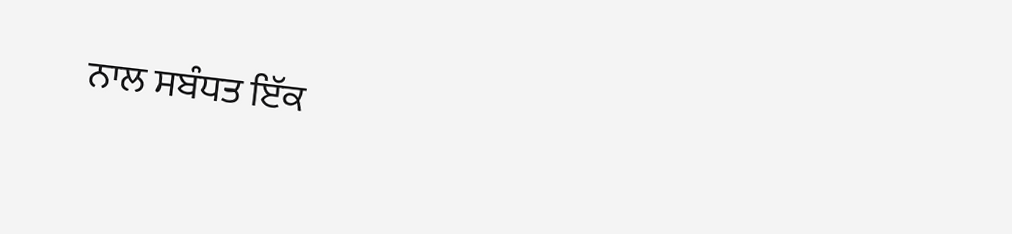ਨਾਲ ਸਬੰਧਤ ਇੱਕ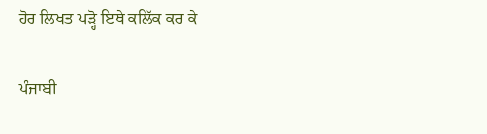ਹੋਰ ਲਿਖਤ ਪੜ੍ਹੋ ਇਥੇ ਕਲਿੱਕ ਕਰ ਕੇ

ਪੰਜਾਬੀ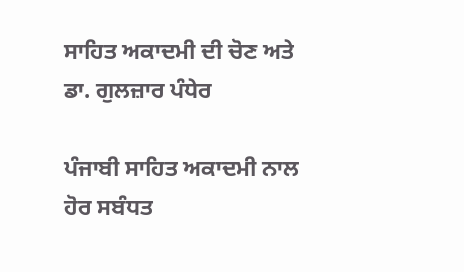ਸਾਹਿਤ ਅਕਾਦਮੀ ਦੀ ਚੋਣ ਅਤੇ ਡਾ. ਗੁਲਜ਼ਾਰ ਪੰਧੇਰ

ਪੰਜਾਬੀ ਸਾਹਿਤ ਅਕਾਦਮੀ ਨਾਲ ਹੋਰ ਸਬੰਧਤ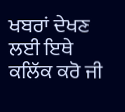ਖਬਰਾਂ ਦੇਖਣ ਲਈ ਇਥੇ ਕਲਿੱਕ ਕਰੋ ਜੀ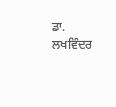ਡਾ. ਲਖਵਿੰਦਰ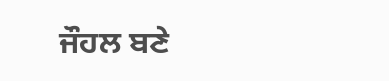ਜੌਹਲ ਬਣੇ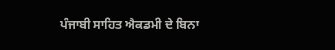ਪੰਜਾਬੀ ਸਾਹਿਤ ਐਕਡਮੀ ਦੇ ਬਿਨਾ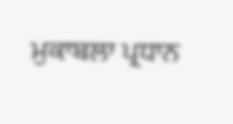ਮੁਕਾਬਲਾ ਪ੍ਰਧਾਨ